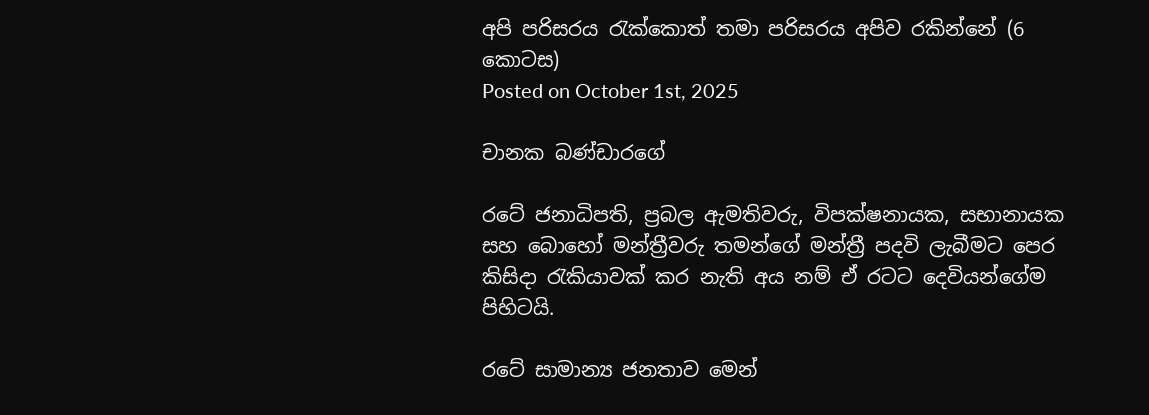අපි පරිසරය රැක්කොත් තමා පරිසරය අපිව රකින්නේ (6 කොටස)
Posted on October 1st, 2025

චානක බණ්ඩාරගේ

රටේ ජනාධිපති, ප්‍රබල ඇමතිවරු, විපක්ෂනායක, සභානායක සහ බොහෝ මන්ත්‍රීවරු තමන්ගේ මන්ත්‍රී පදවි ලැබීමට පෙර  කිසිදා රැකියාවක් කර නැති අය නම් ඒ රටට දෙවියන්ගේම පිහිටයි.

රටේ සාමාන්‍ය ජනතාව මෙන්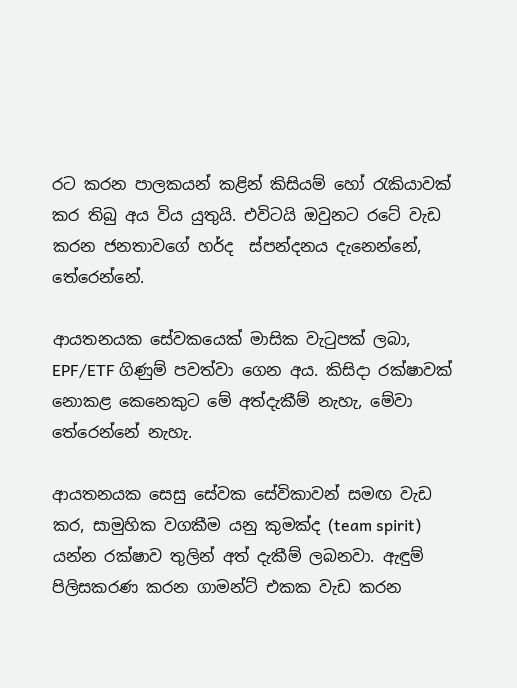රට කරන පාලකයන් කළින් කිසියම් හෝ රැකියාවක් කර තිබු අය විය යුතුයි. එවිටයි ඔවුනට රටේ වැඩ කරන ජනතාවගේ හර්ද  ස්පන්දනය දැනෙන්නේ, තේරෙන්නේ.

ආයතනයක සේවකයෙක් මාසික වැටුපක් ලබා, EPF/ETF ගිණුම් පවත්වා ගෙන අය. කිසිදා රක්ෂාවක් නොකළ කෙනෙකුට මේ අත්දැකීම් නැහැ, මේවා තේරෙන්නේ නැහැ.

ආයතනයක සෙසු සේවක සේවිකාවන් සමඟ වැඩ කර, සාමුහික වගකීම යනු කුමක්ද (team spirit) යන්න රක්ෂාව තුලින් අත් දැකීම් ලබනවා. ඇඳුම් පිලිසකරණ කරන ගාමන්ට් එකක වැඩ කරන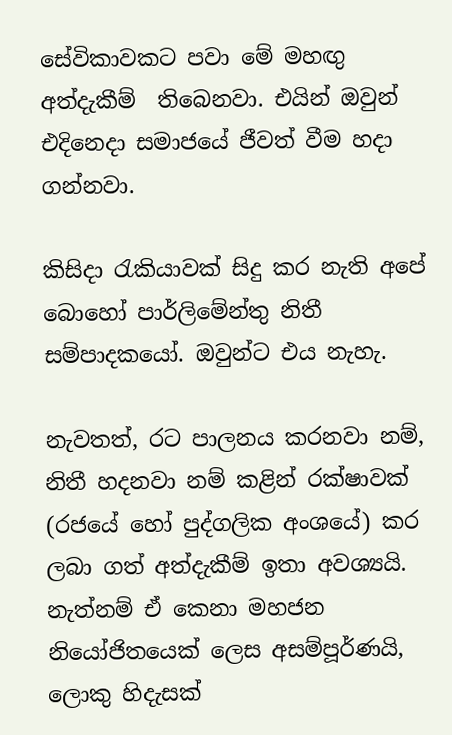සේවිකාවකට පවා මේ මහඟු අත්දැකීම්  තිබෙනවා. එයින් ඔවුන්  එදිනෙදා සමාජයේ ජීවත් වීම හදා ගන්නවා.

කිසිදා රැකියාවක් සිදු කර නැති අපේ බොහෝ පාර්ලිමේන්තු නිතී සම්පාදකයෝ. ඔවුන්ට එය නැහැ.

නැවතත්, රට පාලනය කරනවා නම්, නිතී හදනවා නම් කළින් රක්ෂාවක් (රජයේ හෝ පුද්ගලික අංශයේ) කර ලබා ගත් අත්දැකීම් ඉතා අවශ්‍යයි. නැත්නම් ඒ කෙනා මහජන නියෝජිතයෙක් ලෙස අසම්පූර්ණයි, ලොකු හිදැසක්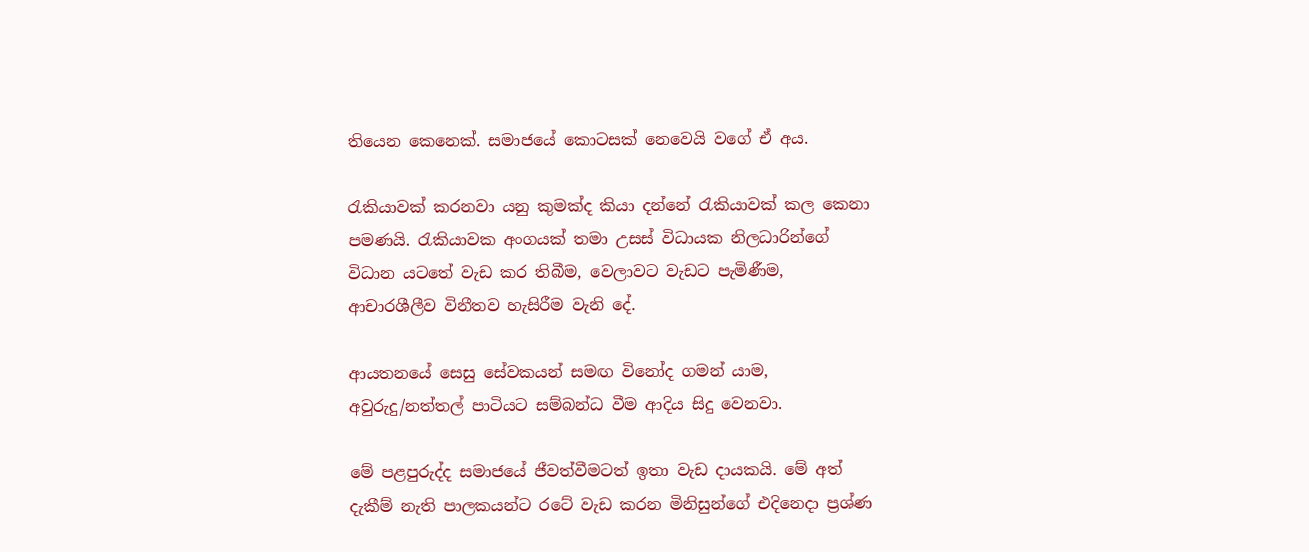තියෙන කෙනෙක්. සමාජයේ කොටසක් නෙවෙයි වගේ ඒ අය.

රැකියාවක් කරනවා යනු කුමක්ද කියා දන්නේ රැකියාවක් කල කෙනා පමණයි. රැකියාවක අංගයක් තමා උසස් විධායක නිලධාරින්ගේ විධාන යටතේ වැඩ කර තිබීම, වෙලාවට වැඩට පැමිණීම, ආචාරශීලීව විනීතව හැසිරීම වැනි දේ.

ආයතනයේ සෙසු සේවකයන් සමඟ විනෝද ගමන් යාම, අවුරුදු/නත්තල් පාටියට සම්බන්ධ වීම ආදිය සිදු වෙනවා.

මේ පළපුරුද්ද සමාජයේ ජීවත්වීමටත් ඉතා වැඩ දායකයි. මේ අත් දැකීම් නැති පාලකයන්ට රටේ වැඩ කරන මිනිසුන්ගේ එදිනෙදා ප්‍රශ්ණ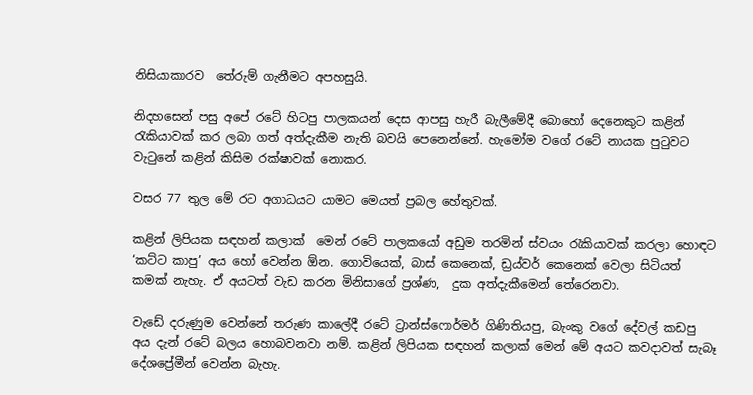නිසියාකාරව  තේරුම් ගැනීමට අපහසුයි.

නිදහසෙන් පසු අපේ රටේ හිටපු පාලකයන් දෙස ආපසු හැරී බැලීමේදී බොහෝ දෙනෙකුට කළින් රැකියාවක් කර ලබා ගත් අත්දැකීම නැති බවයි පෙනෙන්නේ. හැමෝම වගේ රටේ නායක පුටුවට වැටුනේ කළින් කිසිම රක්ෂාවක් නොකර.

වසර 77 තුල මේ රට අගාධයට යාමට මෙයත් ප්‍රබල හේතුවක්.

කළින් ලිපියක සඳහන් කලාක්  මෙන් රටේ පාලකයෝ අඩුම තරමින් ස්වයං රැකියාවක් කරලා හොඳට ‘කට්ට කාපු’ අය හෝ වෙන්න ඕන. ගොවියෙක්, බාස් කෙනෙක්, ඩ්‍රය්වර් කෙනෙක් වෙලා සිටියත් කමක් නැහැ. ඒ අයටත් වැඩ කරන මිනිසාගේ ප්‍රශ්ණ,  දුක අත්දැකීමෙන් තේරෙනවා.

වැඩේ දරුණුම වෙන්නේ තරුණ කාලේදී රටේ ට්‍රාන්ස්ෆොර්මර් ගිණිතියපු, බැංකු වගේ දේවල් කඩපු අය දැන් රටේ බලය හොබවනවා නම්. කළින් ලිපියක සඳහන් කලාක් මෙන් මේ අයට කවදාවත් සැබෑ දේශප්‍රේමීන් වෙන්න බැහැ.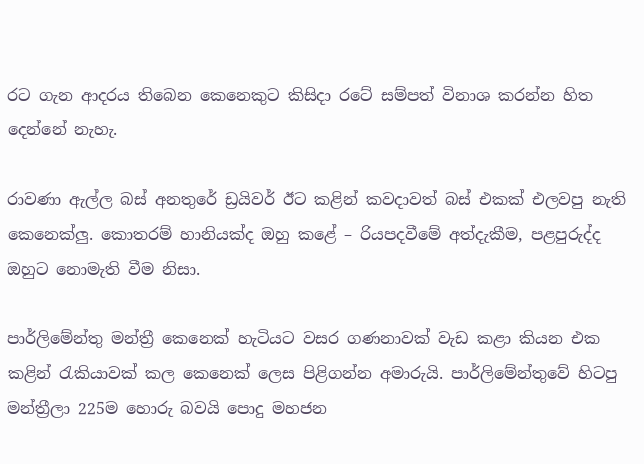රට ගැන ආදරය තිබෙන කෙනෙකුට කිසිදා රටේ සම්පත් විනාශ කරන්න හිත දෙන්නේ නැහැ.

රාවණා ඇල්ල බස් අනතුරේ ඩ්‍රයිවර් ඊට කළින් කවදාවත් බස් එකක් එලවපු නැති කෙනෙක්ලු. කොතරම් හානියක්ද ඔහු කළේ – රියපදවීමේ අත්දැකීම, පළපුරුද්ද ඔහුට නොමැති වීම නිසා.

පාර්ලිමේන්තු මන්ත්‍රී කෙනෙක් හැටියට වසර ගණනාවක් වැඩ කළා කියන එක කළින් රැකියාවක් කල කෙනෙක් ලෙස පිළිගන්න අමාරුයි. පාර්ලිමේන්තුවේ හිටපු මන්ත්‍රීලා 225ම හොරු බවයි පොදු මහජන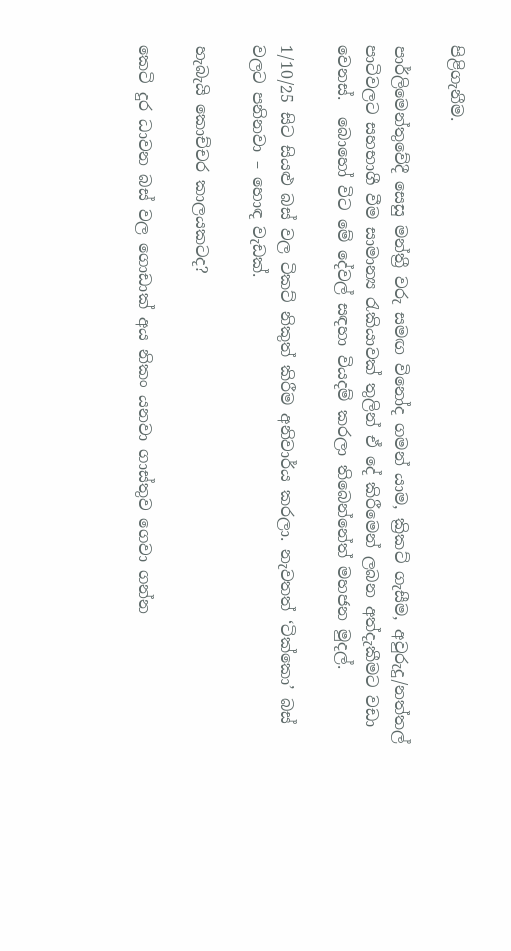පිළිගැනීම.

පාර්ලිමෙන්තුවේදී සෙසු මන්ත්‍රී වරු සමඟ විනෝද ගමන් යාම, ක්‍රිකට් ගැසීම, අවුරුදු/නත්තල් පාටිවලට සහභාගී වීම සාමාන්‍ය රැකියාවක් තුලින් ඒ දේ කිරීමෙන් ලබන අත්දැකීමට වඩා වෙනස්.  බොහෝ විට මේ දේවල් සඳහා වියදම් කරලා තිබෙන්නේත් මහජන මුදල්.

1/10/25 සිට සියළු බස් වල ටිකට් නිකුත් කිරීම අනිවාර්ය කරලා. නැවතත් ‘ටික්කො’ බස් වලට පනිනවා – හොඳ වැඩක්.

හැබැයි කොච්චර කාලයකටද?

කෙටි දුර ධාවන බස් වල ගොඩාක් අය නිකං යනවා ගාස්තුව ගෙවා ගන්න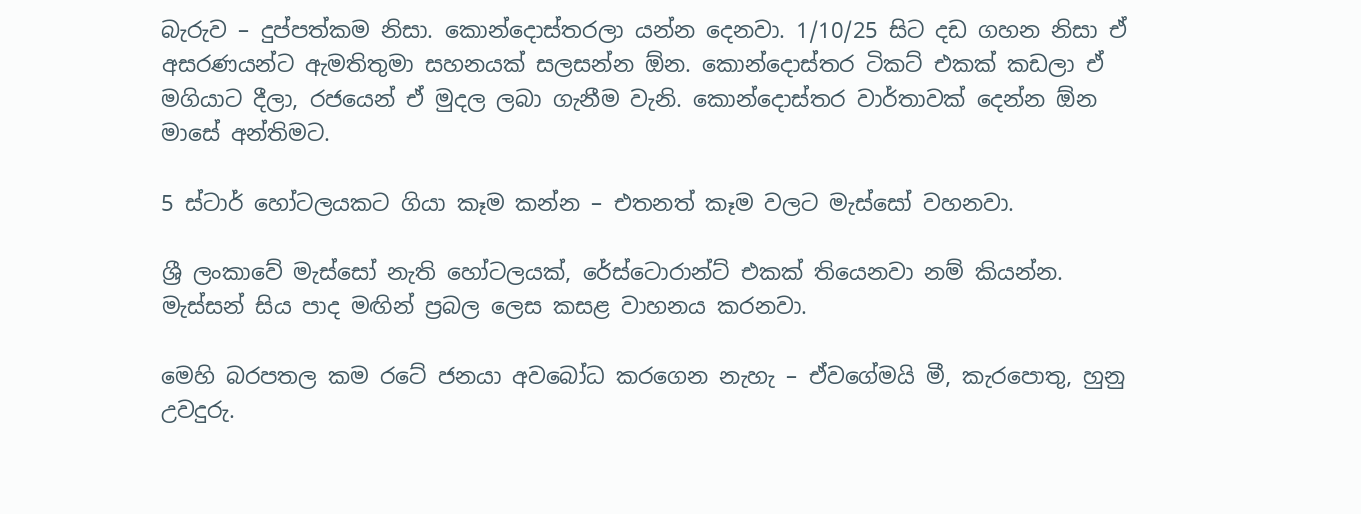බැරුව – දුප්පත්කම නිසා. කොන්දොස්තරලා යන්න දෙනවා. 1/10/25 සිට දඩ ගහන නිසා ඒ අසරණයන්ට ඇමතිතුමා සහනයක් සලසන්න ඕන. කොන්දොස්තර ටිකට් එකක් කඩලා ඒ මගියාට දීලා, රජයෙන් ඒ මුදල ලබා ගැනීම වැනි. කොන්දොස්තර වාර්තාවක් දෙන්න ඕන මාසේ අන්තිමට.

5 ස්ටාර් හෝටලයකට ගියා කෑම කන්න – එතනත් කෑම වලට මැස්සෝ වහනවා.

ශ්‍රී ලංකාවේ මැස්සෝ නැති හෝටලයක්, රේස්ටොරාන්ට් එකක් තියෙනවා නම් කියන්න. මැස්සන් සිය පාද මඟින් ප්‍රබල ලෙස කසළ වාහනය කරනවා.

මෙහි බරපතල කම රටේ ජනයා අවබෝධ කරගෙන නැහැ – ඒවගේමයි මී, කැරපොතු, හුනු උවදුරු.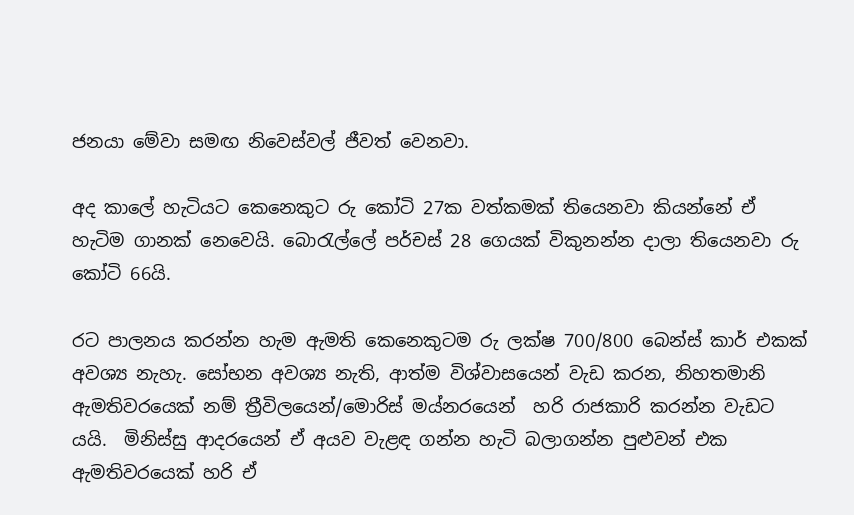ජනයා මේවා සමඟ නිවෙස්වල් ජීවත් වෙනවා.

අද කාලේ හැටියට කෙනෙකුට රු කෝටි 27ක වත්කමක් තියෙනවා කියන්නේ ඒ හැටිම ගානක් නෙවෙයි. බොරැල්ලේ පර්චස් 28 ගෙයක් විකුනන්න දාලා තියෙනවා රු කෝටි 66යි.

රට පාලනය කරන්න හැම ඇමති කෙනෙකුටම රු ලක්ෂ 700/800 බෙන්ස් කාර් එකක් අවශ්‍ය නැහැ. සෝභන අවශ්‍ය නැති, ආත්ම විශ්වාසයෙන් වැඩ කරන, නිහතමානි ඇමතිවරයෙක් නම් ත්‍රීවිලයෙන්/මොරිස් මය්නරයෙන්  හරි රාජකාරි කරන්න වැඩට යයි.  මිනිස්සු ආදරයෙන් ඒ අයව වැළඳ ගන්න හැටි බලාගන්න පුළුවන් එක ඇමතිවරයෙක් හරි ඒ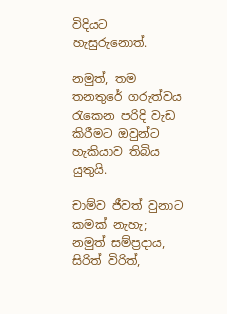විදියට හැසුරුනොත්.

නමුත්, තම තනතුරේ ගරුත්වය රැකෙන පරිදි වැඩ කිරීමට ඔවුන්ට හැකියාව තිබිය යුතුයි.

චාම්ව ජීවත් වුනාට කමක් නැහැ; නමුත් සම්ප්‍රදාය, සිරිත් විරිත්,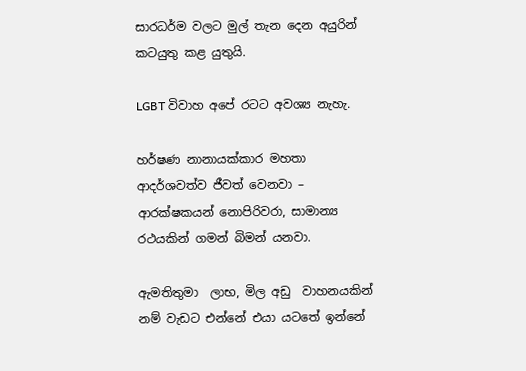සාරධර්ම වලට මුල් තැන දෙන අයුරින් කටයුතු කළ යුතුයි.

LGBT විවාහ අපේ රටට අවශ්‍ය නැහැ.

හර්ෂණ නානායක්කාර මහතා ආදර්ශවත්ව ජීවත් වෙනවා – ආරක්ෂකයන් නොපිරිවරා, සාමාන්‍ය රථයකින් ගමන් බිමන් යනවා.

ඇමතිතුමා  ලාභ, මිල අඩු  වාහනයකින් නම් වැඩට එන්නේ එයා යටතේ ඉන්නේ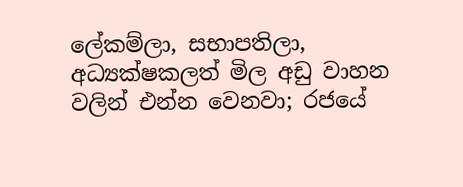ලේකම්ලා, සභාපතිලා, අධ්‍යක්ෂකලත් මිල අඩු වාහන වලින් එන්න වෙනවා; රජයේ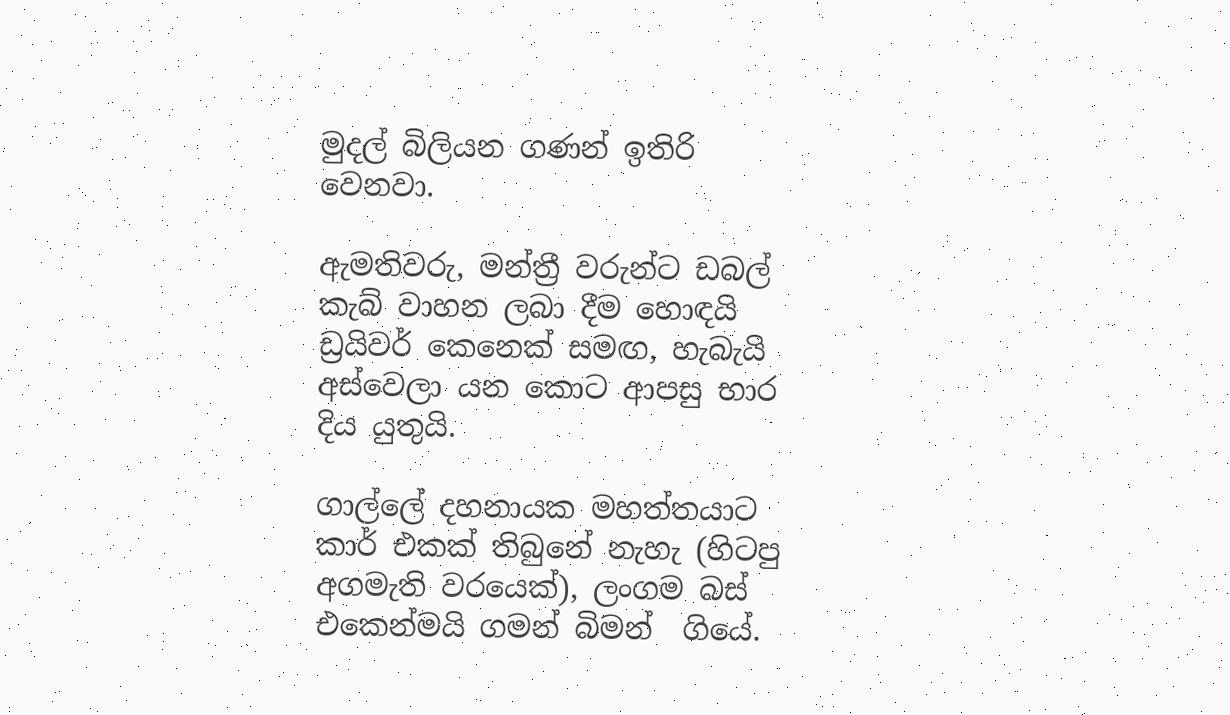මුදල් බිලියන ගණන් ඉතිරි වෙනවා.

ඇමතිවරු, මන්ත්‍රී වරුන්ට ඩබල් කැබ් වාහන ලබා දීම හොඳයි ඩ්‍රයිවර් කෙනෙක් සමඟ, හැබැයි අස්වෙලා යන කොට ආපසු භාර දිය යුතුයි.

ගාල්ලේ දහනායක මහත්තයාට කාර් එකක් තිබුනේ නැහැ (හිටපු අගමැති වරයෙක්), ලංගම බස් එකෙන්මයි ගමන් බිමන්  ගියේ.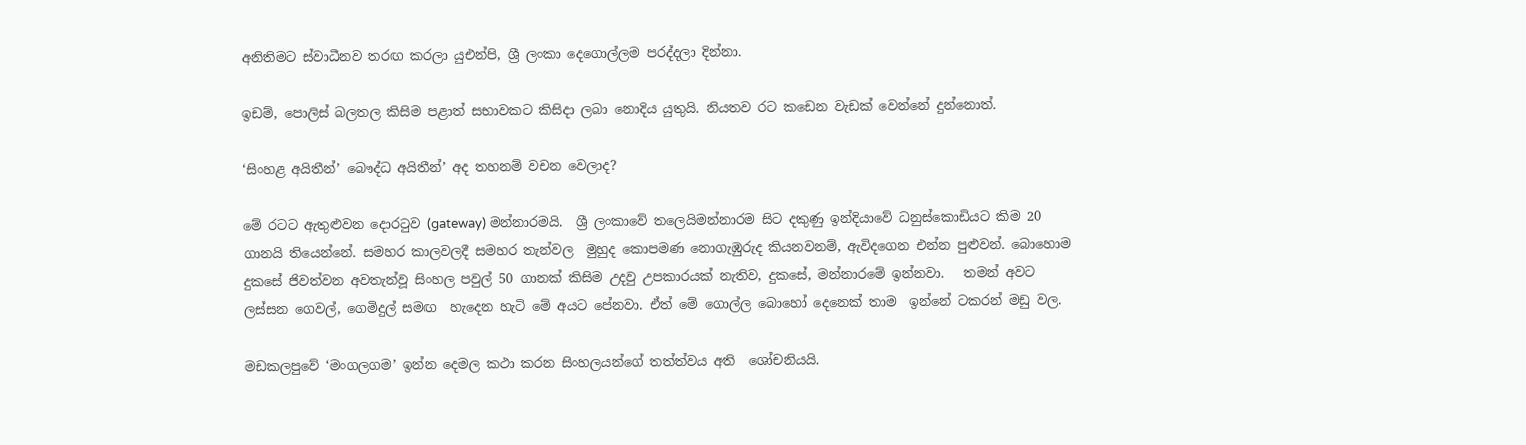අනිතිමට ස්වාධීනව තරඟ කරලා යුඑන්පි, ශ්‍රී ලංකා දෙගොල්ලම පරද්දලා දින්නා.

ඉඩම්, පොලිස් බලතල කිසිම පළාත් සභාවකට කිසිදා ලබා නොදිය යුතුයි. නියතව රට කඩෙන වැඩක් වෙන්නේ දුන්නොත්.

‘සිංහළ අයිතීන්’ බෞද්ධ අයිතීන්’ අද තහනම් වචන වෙලාද?

මේ රටට ඇතුළුවන දොරටුව (gateway) මන්නාරමයි.  ශ්‍රී ලංකාවේ තලෙයිමන්නාරම සිට දකුණු ඉන්දියාවේ ධනුස්කොඩියට කිම 20 ගානයි තියෙන්නේ. සමහර කාලවලදී සමහර තැන්වල  මුහුද කොපමණ නොගැඹුරුද කියනවනම්, ඇවිදගෙන එන්න පුළුවන්. බොහොම දුකසේ ජිවත්වන අවතැන්වූ සිංහල පවුල් 50 ගානක් කිසිම උදවු උපකාරයක් නැතිව, දුකසේ, මන්නාරමේ ඉන්නවා.   තමන් අවට ලස්සන ගෙවල්, ගෙමිදුල් සමඟ  හැදෙන හැටි මේ අයට පේනවා. ඒත් මේ ගොල්ල බොහෝ දෙනෙක් තාම  ඉන්නේ ටකරන් මඩු වල.

මඩකලපුවේ ‘මංගලගම’ ඉන්න දෙමල කථා කරන සිංහලයන්ගේ තත්ත්වය අති  ශෝචනියයි.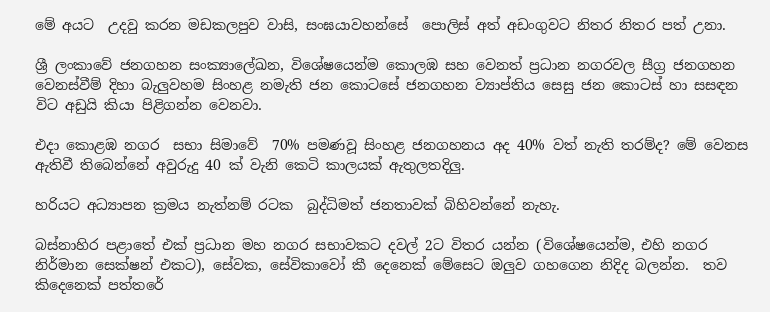මේ අයට  උදවු කරන මඩකලපුව වාසි, සංඝයාවහන්සේ  පොලිස් අත් අඩංගුවට නිතර නිතර පත් උනා.

ශ්‍රී ලංකාවේ ජනගහන සංක්‍යාලේඛන, විශේෂයෙන්ම කොලඹ සහ වෙනත් ප්‍රධාන නගරවල සීග්‍ර ජනගහන වෙනස්වීම් දිහා බැලුවහම සිංහළ නමැති ජන කොටසේ ජනගහන ව්‍යාප්තිය සෙසු ජන කොටස් හා සසඳන විට අඩුයි කියා පිළිගන්න වෙනවා.

එදා කොළඹ නගර  සභා සිමාවේ  70% පමණවූ සිංහළ ජනගහනය අද 40% වත් නැති තරම්ද? මේ වෙනස ඇතිවී තිබෙන්නේ අවුරුදු 40 ක් වැනි කෙටි කාලයක් ඇතුලතදිලු.

හරියට අධ්‍යාපන ක්‍රමය නැත්නම් රටක  බුද්ධිමත් ජනතාවක් බිහිවන්නේ නැහැ.

බස්නාහිර පළාතේ එක් ප්‍රධාන මහ නගර සභාවකට දවල් 2ට විතර යන්න (විශේෂයෙන්ම, එහි නගර නිර්මාන සෙක්ෂන් එකට), සේවක, සේවිකාවෝ කී දෙනෙක් මේසෙට ඔලුව ගහගෙන නිදිද බලන්න.  තව කිදෙනෙක් පත්තරේ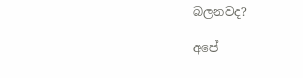බලනවද?

අපේ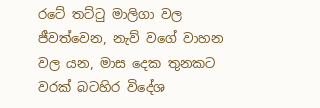රටේ තට්ටු මාලිගා වල ජීවත්වෙන, නැව් වගේ වාහන වල යන, මාස දෙක තුනකට  වරක් බටහිර විදේශ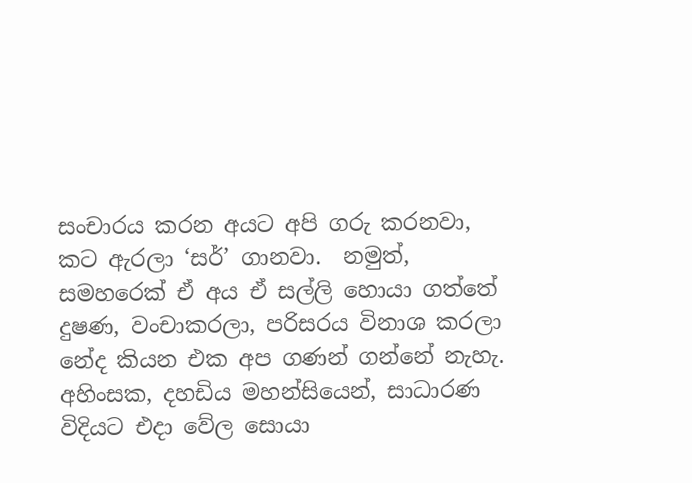සංචාරය කරන අයට අපි ගරු කරනවා, කට ඇරලා ‘සර්’ ගානවා.  නමුත්, සමහරෙක් ඒ අය ඒ සල්ලි හොයා ගත්තේ දුෂණ, වංචාකරලා, පරිසරය විනාශ කරලා නේද කියන එක අප ගණන් ගන්නේ නැහැ. අහිංසක, දහඩිය මහන්සියෙන්, සාධාරණ විදියට එදා වේල සොයා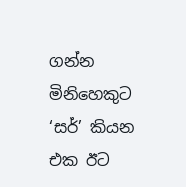ගන්න මිනිහෙකුට  ‘සර්’ කියන එක ඊට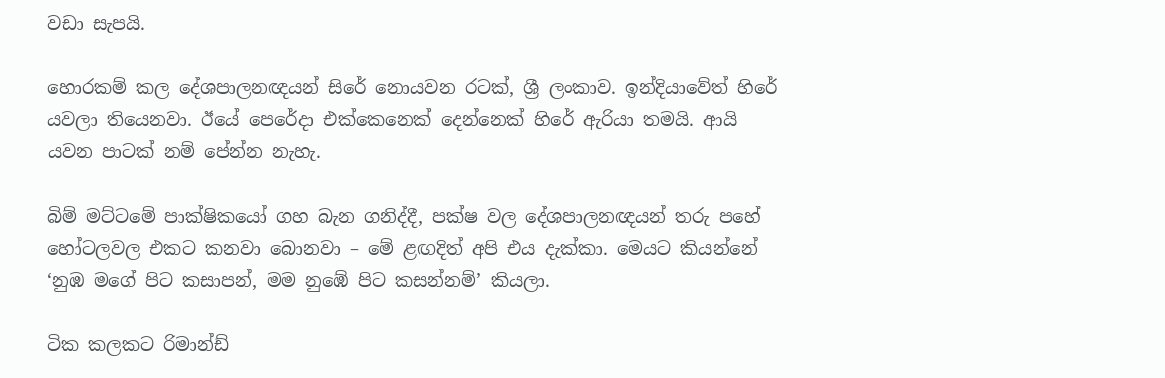වඩා සැපයි.

හොරකම් කල දේශපාලනඥයන් සිරේ නොයවන රටක්, ශ්‍රී ලංකාව. ඉන්දියාවේත් හිරේ යවලා තියෙනවා. ඊයේ පෙරේදා එක්කෙනෙක් දෙන්නෙක් හිරේ ඇරියා තමයි. ආයි යවන පාටක් නම් පේන්න නැහැ.

බිම් මට්ටමේ පාක්ෂිකයෝ ගහ බැන ගනිද්දී, පක්ෂ වල දේශපාලනඥයන් තරු පහේ හෝටලවල එකට කනවා බොනවා – මේ ළඟදිත් අපි එය දැක්කා. මෙයට කියන්නේ ‘නුඹ මගේ පිට කසාපන්, මම නුඹේ පිට කසන්නම්’ කියලා.

ටික කලකට රිමාන්ඩ්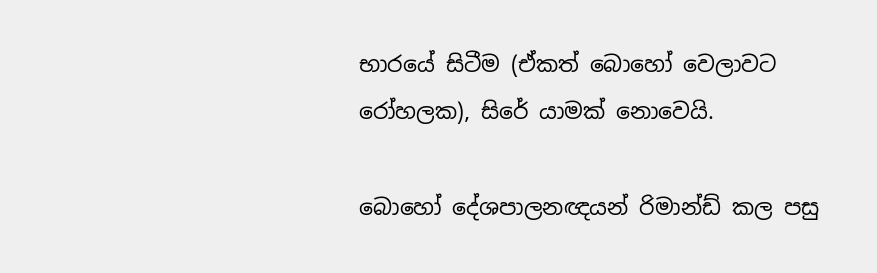භාරයේ සිටීම (ඒකත් බොහෝ වෙලාවට රෝහලක), සිරේ යාමක් නොවෙයි.

බොහෝ දේශපාලනඥයන් රිමාන්ඩ් කල පසු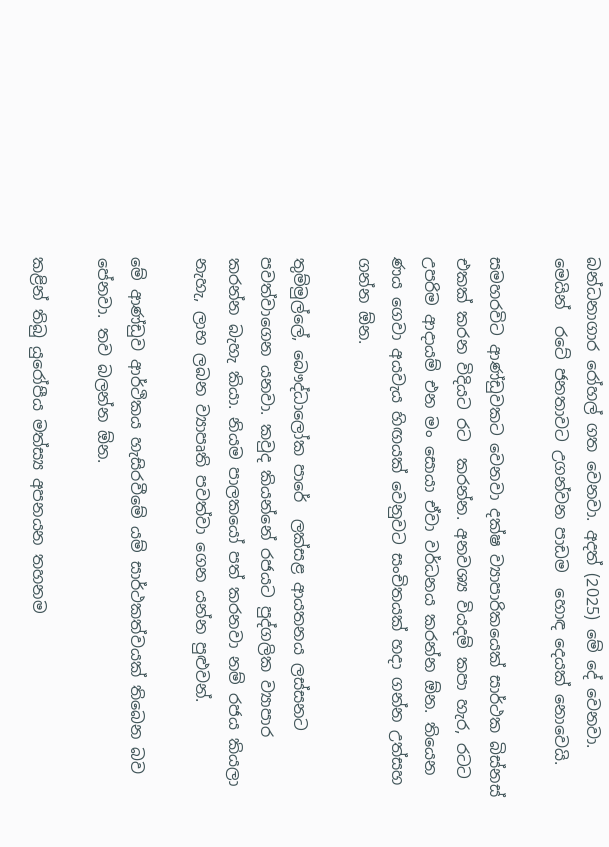බන්ධනාගාර රෝහල් ගත වෙනවා. අදත් (2025) මේ දේ වෙනවා. මෙයින්  රටේ ජනතාවට උගන්වන පාඩම  හොඳ දෙයක් නොවෙයි.

සමහරවිට ආණ්ඩුවකට වෙනවා දක්ෂ ව්‍යාපාරිකයෙක් සාර්ථක බිස්නස් එකක් කරන විදියට රට  කරන්න. අනවශ්‍ය වියදම් කපා හැර, රටට උපරිම ආදායම් එන මං සොයා ඒවා වර්ධනය කරන්න ඕන. තියෙන ණය ගෙවා අයවැය හිඟයක් වෙනුවට සංචිතයක් හදා ගන්න උත්සහ ගන්න ඕන.

තුම්මුල්ලේ, බෞද්ධාලෝක පාරේ  ලක්සළ ආයතනය ලස්සනට  පවත්වාගෙන යනවා. කවුද කියන්නේ රජයට පුද්ගලික ව්‍යාපාර කරන්න බැහැ කියා. නියම පාලකයෝ පත් කරනවා නම් රජය කියලා නැහැ, ලාභ ලබන ව්‍යාපෘති පවත්වා ගෙන යන්න පුළුවන්.

මේ ආණ්ඩුව ආර්ථිකය හැසිරවීමේ යම් සාර්ථකත්වයක් තිබෙන බව පේනවා. තව බලන්න ඕන.

කළින් තිබු යුරෝපීය මත්ස්‍ය අපනයන තහනම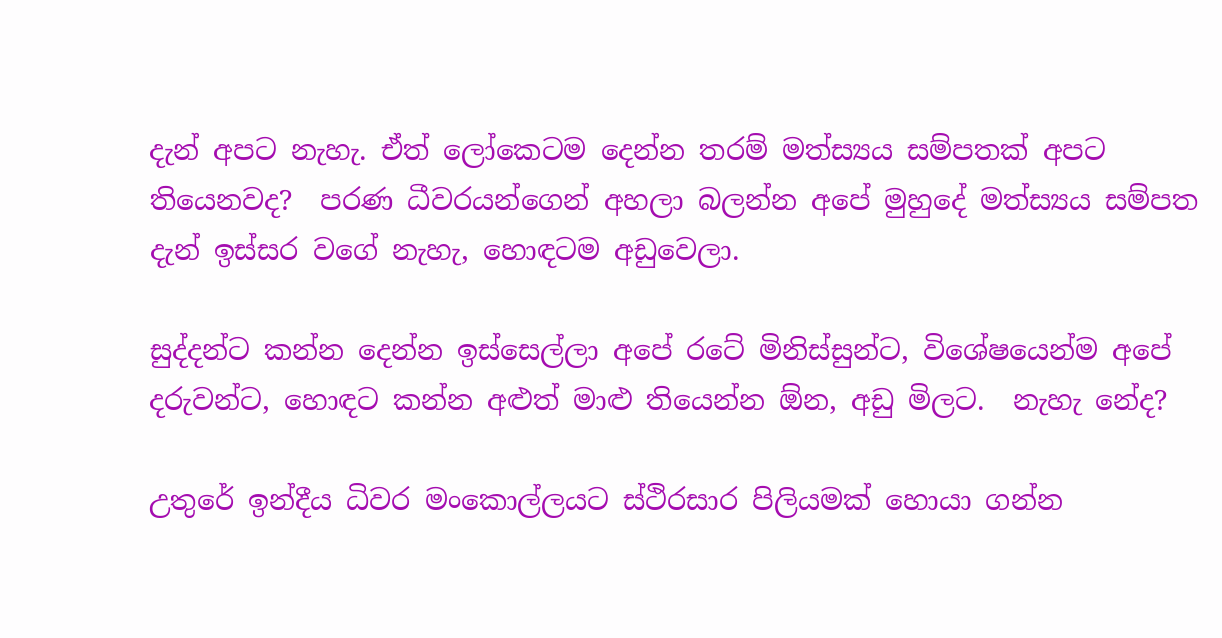දැන් අපට නැහැ. ඒත් ලෝකෙටම දෙන්න තරම් මත්ස්‍යය සම්පතක් අපට තියෙනවද?  පරණ ධීවරයන්ගෙන් අහලා බලන්න අපේ මුහුදේ මත්ස්‍යය සම්පත දැන් ඉස්සර වගේ නැහැ, හොඳටම අඩුවෙලා.

සුද්දන්ට කන්න දෙන්න ඉස්සෙල්ලා අපේ රටේ මිනිස්සුන්ට, විශේෂයෙන්ම අපේ දරුවන්ට, හොඳට කන්න අළුත් මාළු තියෙන්න ඕන, අඩු මිලට.  නැහැ නේද?

උතුරේ ඉන්දීය ධිවර මංකොල්ලයට ස්ථිරසාර පිලියමක් හොයා ගන්න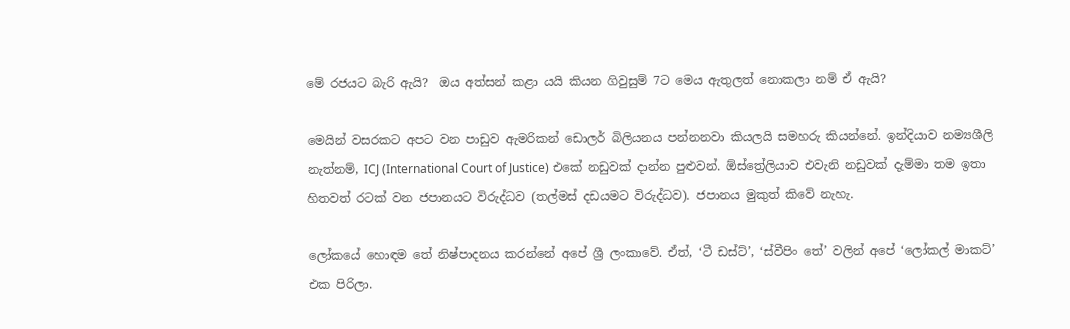මේ රජයට බැරි ඇයි?  ඔය අත්සන් කළා යයි කියන ගිවුසුම් 7ට මෙය ඇතුලත් නොකලා නම් ඒ ඇයි?

මෙයින් වසරකට අපට වන පාඩුව ඇමරිකන් ඩොලර් බිලියනය පන්නනවා කියලයි සමහරු කියන්නේ. ඉන්දියාව නම්‍යශීලි නැත්නම්, ICJ (International Court of Justice) එකේ නඩුවක් දාන්න පුළුවන්. ඕස්ත්‍රේලියාව එවැනි නඩුවක් දැම්මා තම ඉතා හිතවත් රටක් වන ජපානයට විරුද්ධව (තල්මස් දඩයමට විරුද්ධව). ජපානය මුකුත් කිවේ නැහැ.

ලෝකයේ හොඳම තේ නිෂ්පාදනය කරන්නේ අපේ ශ්‍රී ලංකාවේ. ඒත්, ‘ටී ඩස්ට්’, ‘ස්වීපිං තේ’ වලින් අපේ ‘ලෝකල් මාකට්’ එක පිරිලා.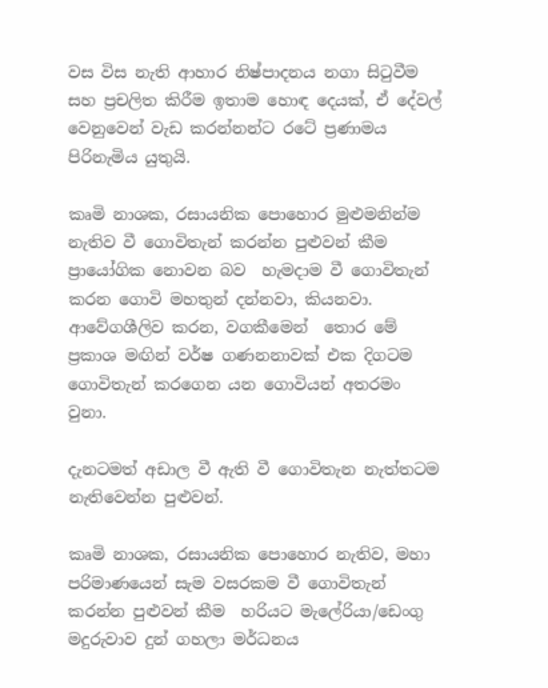වස විස නැති ආහාර නිෂ්පාදනය නගා සිටුවීම සහ ප්‍රචලිත කිරීම ඉතාම හොඳ දෙයක්, ඒ දේවල් වෙනුවෙන් වැඩ කරන්නන්ට රටේ ප්‍රණාමය පිරිනැමිය යුතුයි.

කෘමි නාශක, රසායනික පොහොර මුළුමනින්ම නැතිව වී ගොවිතැන් කරන්න පුළුවන් කීම ප්‍රායෝගික නොවන බව  හැමදාම වී ගොවිතැන් කරන ගොවි මහතුන් දන්නවා, කියනවා.  ආවේගශීලිව කරන, වගකීමෙන්  තොර මේ ප්‍රකාශ මඟින් වර්ෂ ගණනනාවක් එක දිගටම  ගොවිතැන් කරගෙන යන ගොවියන් අතරමං වුනා.

දැනටමත් අඩාල වී ඇති වී ගොවිතැන නැත්තටම නැතිවෙන්න පුළුවන්.

කෘමි නාශක, රසායනික පොහොර නැතිව, මහා පරිමාණයෙන් සැම වසරකම වී ගොවිතැන් කරන්න පුළුවන් කීම  හරියට මැලේරියා/ඩෙංගු  මදුරුවාව දුන් ගහලා මර්ධනය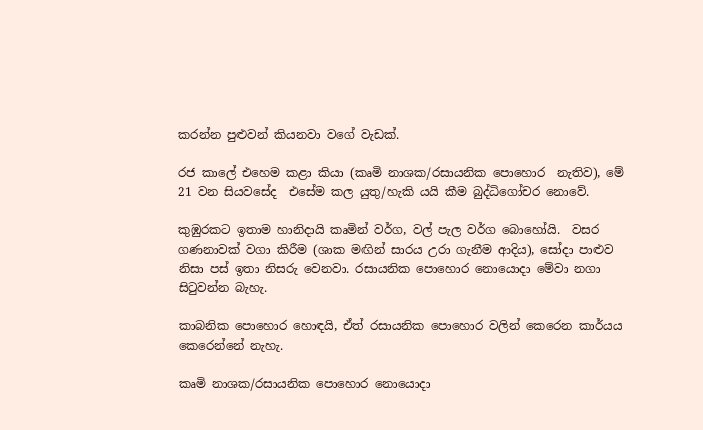කරන්න පුළුවන් කියනවා වගේ වැඩක්.

රජ කාලේ එහෙම කළා කියා (කෘමි නාශක/රසායනික පොහොර  නැතිව), මේ 21 වන සියවසේද  එසේම කල යුතු/හැකි යයි කීම බුද්ධිගෝචර නොවේ.

කුඹුරකට ඉතාම හානිදායි කෘමින් වර්ග, වල් පැල වර්ග බොහෝයි.  වසර ගණනාවක් වගා කිරීම (ශාක මඟින් සාරය උරා ගැනීම ආදිය), සෝදා පාළුව නිසා පස් ඉතා නිසරු වෙනවා. රසායනික පොහොර නොයොදා මේවා නගා සිටුවන්න බැහැ.

කාබනික පොහොර හොඳයි, ඒත් රසායනික පොහොර වලින් කෙරෙන කාර්යය කෙරෙන්නේ නැහැ.

කෘමි නාශක/රසායනික පොහොර නොයොදා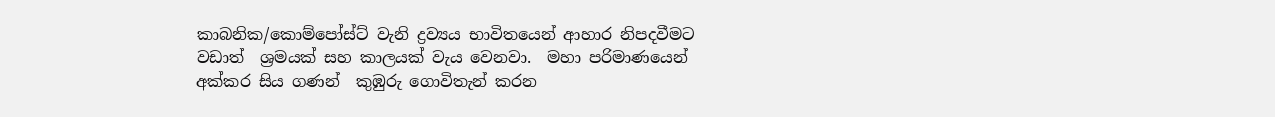කාබනික/කොම්පෝස්ට් වැනි ද්‍රව්‍යය භාවිතයෙන් ආහාර නිපදවීමට වඩාත්  ශ්‍රමයක් සහ කාලයක් වැය වෙනවා.  මහා පරිමාණයෙන් අක්කර සිය ගණන්  කුඹුරු ගොවිතැන් කරන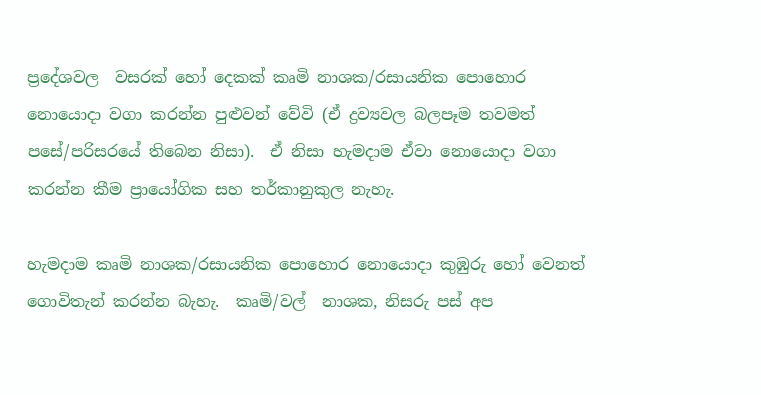ප්‍රදේශවල  වසරක් හෝ දෙකක් කෘමි නාශක/රසායනික පොහොර නොයොදා වගා කරන්න පුළුවන් වේවි (ඒ ද්‍රව්‍යවල බලපෑම තවමත්  පසේ/පරිසරයේ තිබෙන නිසා).  ඒ නිසා හැමදාම ඒවා නොයොදා වගා කරන්න කීම ප්‍රායෝගික සහ තර්කානුකුල නැහැ.

හැමදාම කෘමි නාශක/රසායනික පොහොර නොයොදා කුඹුරු හෝ වෙනත් ගොවිතැන් කරන්න බැහැ.  කෘමි/වල්  නාශක, නිසරු පස් අප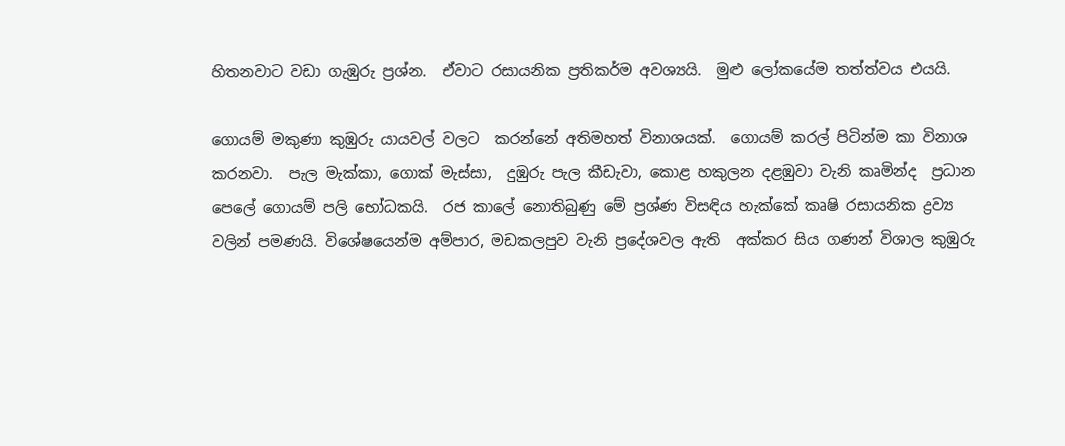හිතනවාට වඩා ගැඹුරු ප්‍රශ්න.  ඒවාට රසායනික ප්‍රතිකර්ම අවශ්‍යයි.  මුළු ලෝකයේම තත්ත්වය එයයි.

ගොයම් මකුණා කුඹුරු යායවල් වලට  කරන්නේ අතිමහත් විනාශයක්.  ගොයම් කරල් පිටින්ම කා විනාශ කරනවා.  පැල මැක්කා, ගොක් මැස්සා,  දුඹුරු පැල කීඩැවා, කොළ හකුලන දළඹුවා වැනි කෘමින්ද  ප්‍රධාන පෙලේ ගොයම් පලි භෝධකයි.  රජ කාලේ නොතිබුණු මේ ප්‍රශ්ණ විසඳිය හැක්කේ කෘෂි රසායනික ද්‍රව්‍ය වලින් පමණයි. විශේෂයෙන්ම අම්පාර, මඩකලපුව වැනි ප්‍රදේශවල ඇති  අක්කර සිය ගණන් විශාල කුඹුරු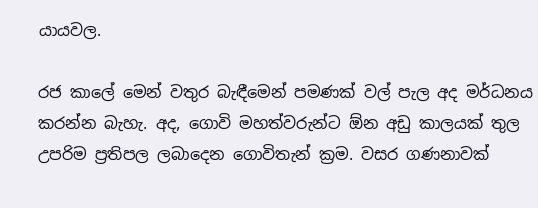යායවල.

රජ කාලේ මෙන් වතුර බැඳීමෙන් පමණක් වල් පැල අද මර්ධනය කරන්න බැහැ. අද, ගොවි මහත්වරුන්ට ඕන අඩු කාලයක් තුල උපරිම ප්‍රතිපල ලබාදෙන ගොවිතැන් ක්‍රම. වසර ගණනාවක්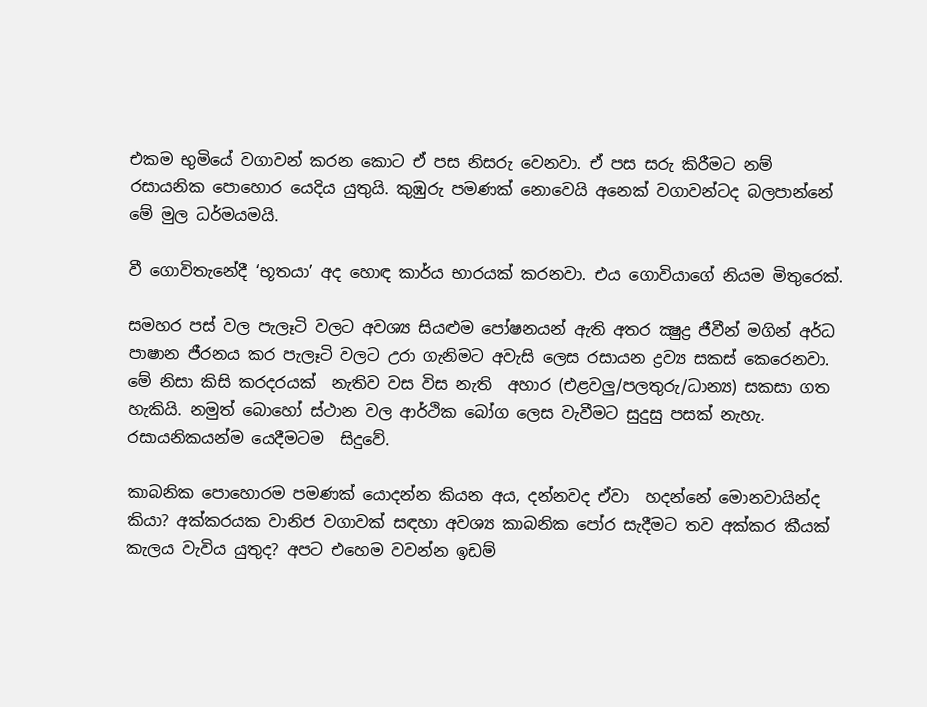එකම භුමියේ වගාවන් කරන කොට ඒ පස නිසරු වෙනවා. ඒ පස සරු කිරීමට නම් රසායනික පොහොර යෙදිය යුතුයි. කුඹුරු පමණක් නොවෙයි අනෙක් වගාවන්ටද බලපාන්නේ මේ මුල ධර්මයමයි.

වී ගොවිතැනේදී ‘භූතයා’ අද හොඳ කාර්ය භාරයක් කරනවා. එය ගොවියාගේ නියම මිතුරෙක්.

සමහර පස් වල පැලෑටි වලට අවශ්‍ය සියළුම පෝෂනයන් ඇති අතර ක්‍ෂුද්‍ර ජීවීන් මගින් අර්ධ පාෂාන ජීරනය කර පැලෑටි වලට උරා ගැනිමට අවැසි ලෙස රසායන ද්‍රව්‍ය සකස් කෙරෙනවා. මේ නිසා කිසි කරදරයක්  නැතිව වස විස නැති  අහාර (එළවලු/පලතුරු/ධාන්‍ය) සකසා ගත හැකියි. නමුත් බොහෝ ස්ථාන වල ආර්ථික බෝග ලෙස වැවීමට සුදුසු පසක් නැහැ. රසායනිකයන්ම යෙදීමටම  සිදුවේ.

කාබනික පොහොරම පමණක් යොදන්න කියන අය, දන්නවද ඒවා  හදන්නේ මොනවායින්ද කියා? අක්කරයක වානිජ වගාවක් සඳහා අවශ්‍ය කාබනික පෝර සැදීමට තව අක්කර කීයක් කැලය වැවිය යුතුද? අපට එහෙම වවන්න ඉඩම්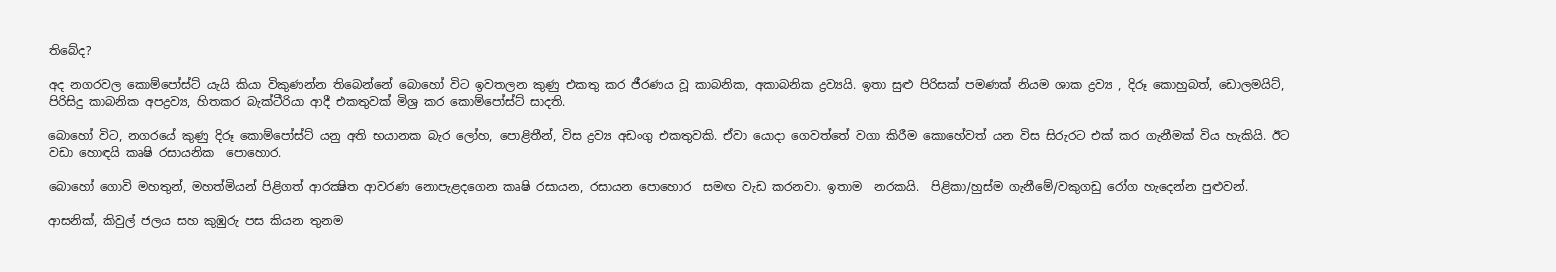තිබේද?

අද නගරවල කොම්පෝස්ට් යැයි කියා විකුණන්න තිබෙන්නේ බොහෝ විට ඉවතලන කුණු එකතු කර ජීරණය වූ කාබනික, අකාබනික ද්‍රව්‍යයි. ඉතා සුළු පිරිසක් පමණක් නියම ශාක ද්‍රව්‍ය , දිරූ කොහුබත්, ඩොලමයිට්, පිරිසිදු කාබනික අපද්‍රව්‍ය, හිතකර බැක්ටීරියා ආදී එකතුවක් මිශ්‍ර කර කොම්පෝස්ට් සාදති.

බොහෝ විට, නගරයේ කුණු දිරූ කොම්පෝස්ට් යනු අති භයානක බැර ලෝහ, පොළිතීන්, විස ද්‍රව්‍ය අඩංගු එකතුවකි. ඒවා යොදා ගෙවත්තේ වගා කිරීම කොහේවත් යන විස සිරුරට එක් කර ගැනීමක් විය හැකියි. ඊට වඩා හොඳයි කෘෂි රසායනික  පොහොර.

බොහෝ ගොවි මහතුන්, මහත්මියන් පිළිගත් ආරක්‍ෂිත ආවරණ නොපැළදගෙන කෘෂි රසායන, රසායන පොහොර  සමඟ වැඩ කරනවා. ඉතාම  නරකයි.  පිළිකා/හුස්ම ගැනීමේ/වකුගඩු රෝග හැදෙන්න පුළුවන්.

ආසනික්, කිවුල් ජලය සහ කුඹුරු පස කියන තුනම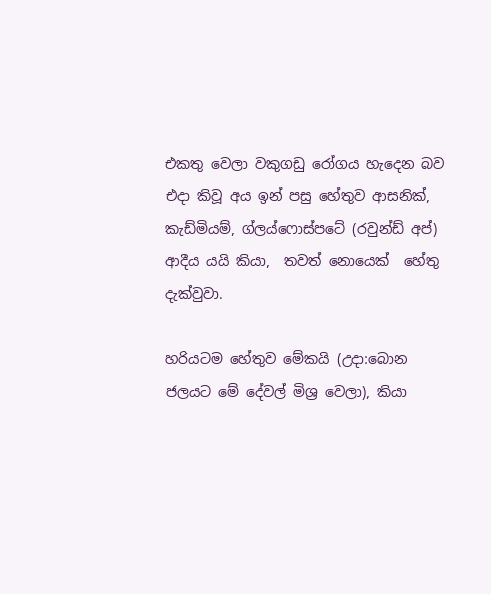එකතු වෙලා වකුගඩු රෝගය හැදෙන බව එදා කිවූ අය ඉන් පසු හේතුව ආසනික්, කැඩ්මියම්, ග්ලය්ෆොස්පටේ (රවුන්ඩ් අප්) ආදීය යයි කියා,  තවත් නොයෙක්  හේතු දැක්වුවා.

හරියටම හේතුව මේකයි (උදා:බොන ජලයට මේ දේවල් මිශ්‍ර වෙලා), කියා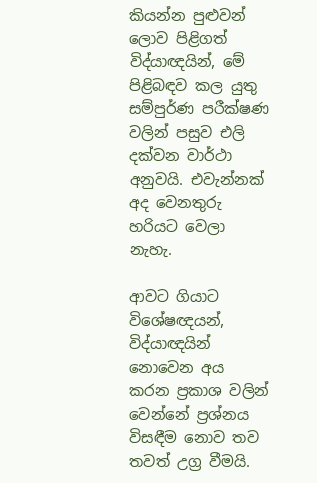කියන්න පුළුවන් ලොව පිළිගත්  විද්යාඥයින්, මේ පිළිබඳව කල යුතු සම්පුර්ණ පරීක්ෂණ වලින් පසුව එලි දක්වන වාර්ථා අනුවයි. එවැන්නක් අද වෙනතුරු හරියට වෙලා නැහැ.

ආවට ගියාට  විශේෂඥයන්, විද්යාඥයින් නොවෙන අය කරන ප්‍රකාශ වලින්  වෙන්නේ ප්‍රශ්නය විසඳීම නොව තව තවත් උග්‍ර වීමයි.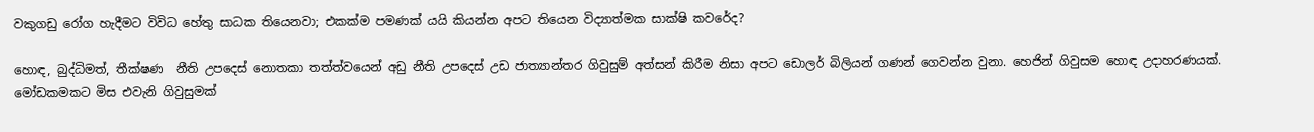වකුගඩු රෝග හැදීමට විවිධ හේතු සාධක තියෙනවා; එකක්ම පමණක් යයි කියන්න අපට තියෙන විද්‍යාත්මක සාක්ෂි කවරේද?

හොඳ, බුද්ධිමත්, තීක්ෂණ  නීති උපදෙස් නොතකා තත්ත්වයෙන් අඩු නීති උපදෙස් උඩ ජාත්‍යාන්තර ගිවුසුම් අත්සන් කිරීම නිසා අපට ඩොලර් බිලියන් ගණන් ගෙවන්න වුනා. හෙජින් ගිවුසම හොඳ උදාහරණයක්. මෝඩකමකට මිස එවැනි ගිවුසුමක්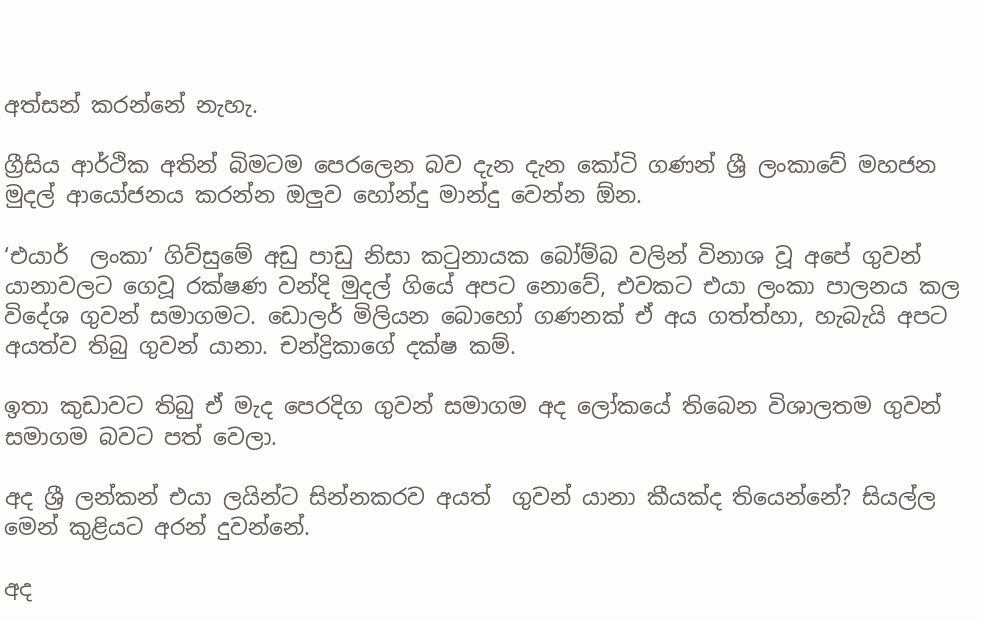අත්සන් කරන්නේ නැහැ.

ග්‍රීසිය ආර්ථික අතින් බිමටම පෙරලෙන බව දැන දැන කෝටි ගණන් ශ්‍රී ලංකාවේ මහජන මුදල් ආයෝජනය කරන්න ඔලුව හෝන්දු මාන්දු වෙන්න ඕන.

‘එයාර්  ලංකා’ ගිව්සුමේ අඩු පාඩු නිසා කටුනායක බෝම්බ වලින් විනාශ වූ අපේ ගුවන් යානාවලට ගෙවූ රක්ෂණ වන්දි මුදල් ගියේ අපට නොවේ, එවකට එයා ලංකා පාලනය කල විදේශ ගුවන් සමාගමට. ඩොලර් මිලියන බොහෝ ගණනක් ඒ අය ගත්ත්හා, හැබැයි අපට අයත්ව තිබු ගුවන් යානා. චන්ද්‍රිකාගේ දක්ෂ කම්.

ඉතා කුඩාවට තිබු ඒ මැද පෙරදිග ගුවන් සමාගම අද ලෝකයේ තිබෙන විශාලතම ගුවන් සමාගම බවට පත් වෙලා.

අද ශ්‍රී ලන්කන් එයා ලයින්ට සින්නකරව අයත්  ගුවන් යානා කීයක්ද තියෙන්නේ? සියල්ල මෙන් කුළියට අරන් දුවන්නේ.

අද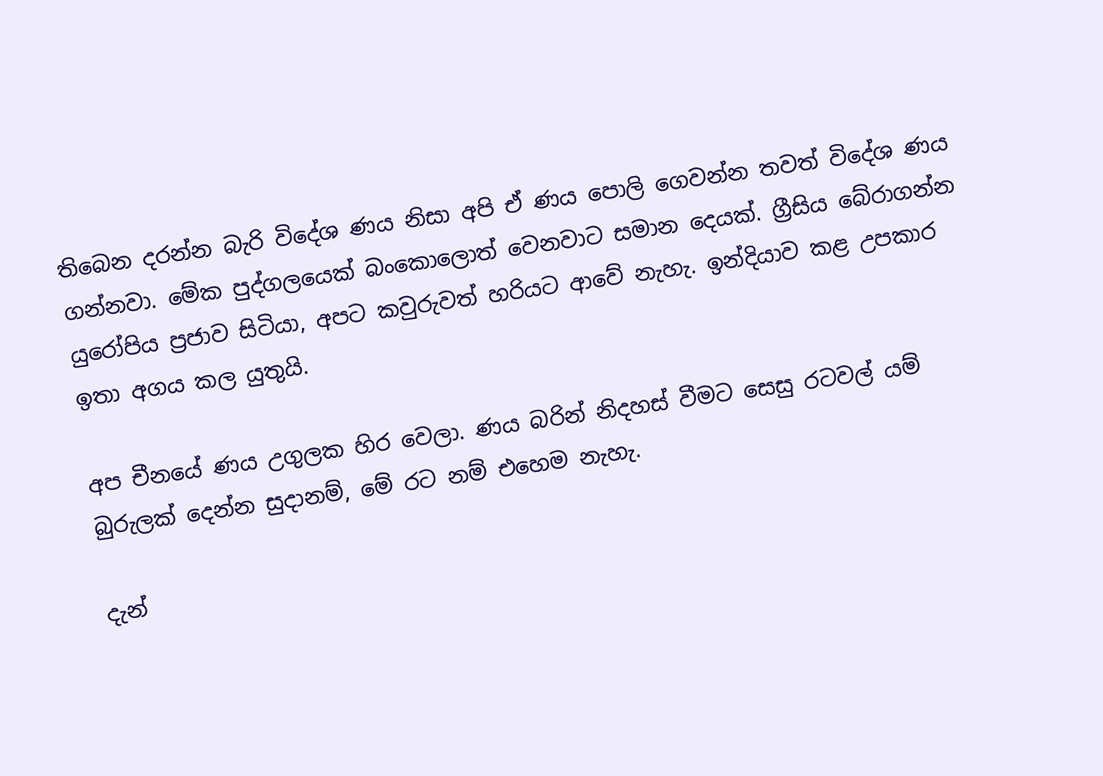තිබෙන දරන්න බැරි විදේශ ණය නිසා අපි ඒ ණය පොලි ගෙවන්න තවත් විදේශ ණය ගන්නවා. මේක පුද්ගලයෙක් බංකොලොත් වෙනවාට සමාන දෙයක්. ග්‍රීසිය බේරාගන්න යුරෝපිය ප්‍රජාව සිටියා, අපට කවුරුවත් හරියට ආවේ නැහැ. ඉන්දියාව කළ උපකාර ඉතා අගය කල යුතුයි.

අප චීනයේ ණය උගුලක හිර වෙලා. ණය බරින් නිදහස් වීමට සෙසු රටවල් යම් බුරුලක් දෙන්න සුදානම්, මේ රට නම් එහෙම නැහැ.

දැන්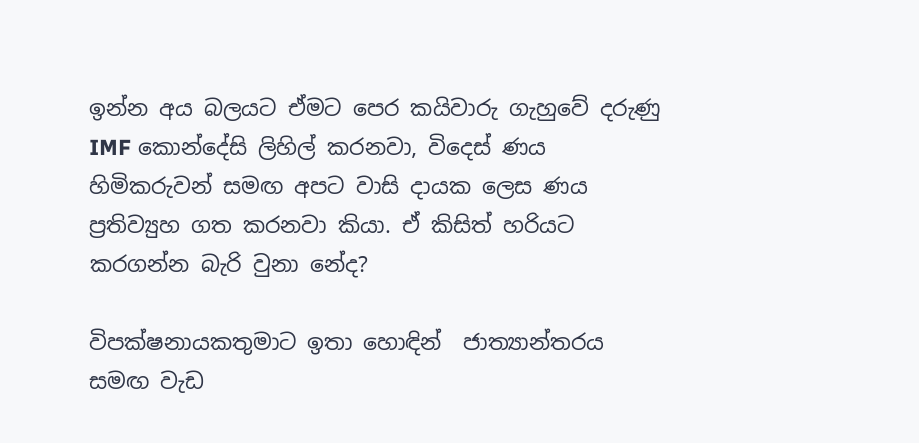ඉන්න අය බලයට ඒමට පෙර කයිවාරු ගැහුවේ දරුණු IMF කොන්දේසි ලිහිල් කරනවා, විදෙස් ණය හිමිකරුවන් සමඟ අපට වාසි දායක ලෙස ණය ප්‍රතිව්‍යුහ ගත කරනවා කියා. ඒ කිසිත් හරියට කරගන්න බැරි වුනා නේද?

විපක්ෂනායකතුමාට ඉතා හොඳින්  ජාත්‍යාන්තරය සමඟ වැඩ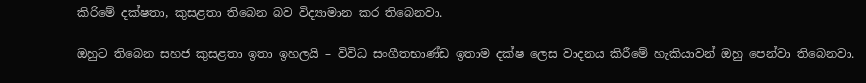කිරිමේ දක්ෂතා, කුසළතා තිබෙන බව විද්‍යාමාන කර තිබෙනවා.

ඔහුට තිබෙන සහජ කුසළතා ඉතා ඉහලයි – විවිධ සංගීතභාණ්ඩ ඉතාම දක්ෂ ලෙස වාදනය කිරීමේ හැකියාවන් ඔහු පෙන්වා තිබෙනවා.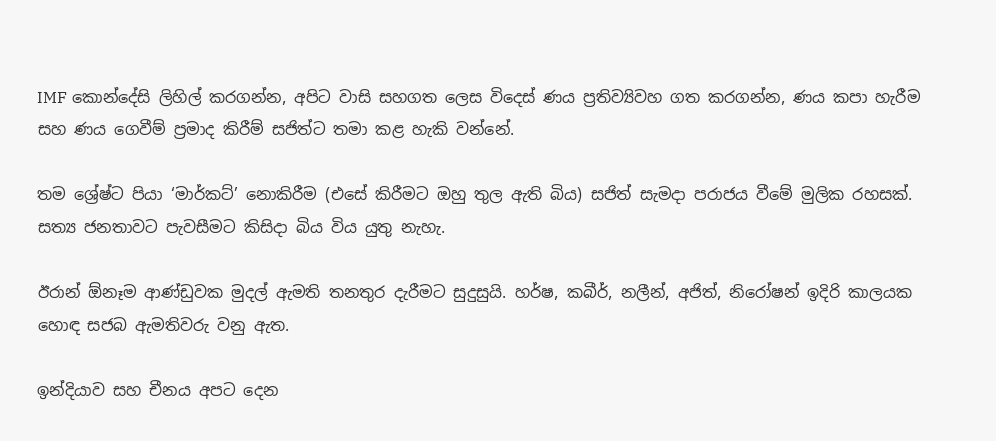IMF කොන්දේසි ලිහිල් කරගන්න, අපිට වාසි සහගත ලෙස විදෙස් ණය ප්‍රතිව්‍යිවහ ගත කරගන්න, ණය කපා හැරීම සහ ණය ගෙවීම් ප්‍රමාද කිරීම් සජිත්ට තමා කළ හැකි වන්නේ.

තම ශ්‍රේෂ්ට පියා ‘මාර්කට්’ නොකිරීම (එසේ කිරීමට ඔහු තුල ඇති බිය) සජිත් සැමදා පරාජය වීමේ මුලික රහසක්. සත්‍ය ජනතාවට පැවසීමට කිසිදා බිය විය යුතු නැහැ.

ඊරාන් ඕනෑම ආණ්ඩුවක මුදල් ඇමති තනතුර දැරීමට සුදුසුයි. හර්ෂ, කබීර්, නලීන්, අජිත්, නිරෝෂන් ඉදිරි කාලයක හොඳ සජබ ඇමතිවරු වනු ඇත.

ඉන්දියාව සහ චීනය අපට දෙන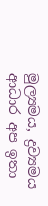මුල්‍යමය, ද්‍රව්‍යමය ආධාර අප ඉතා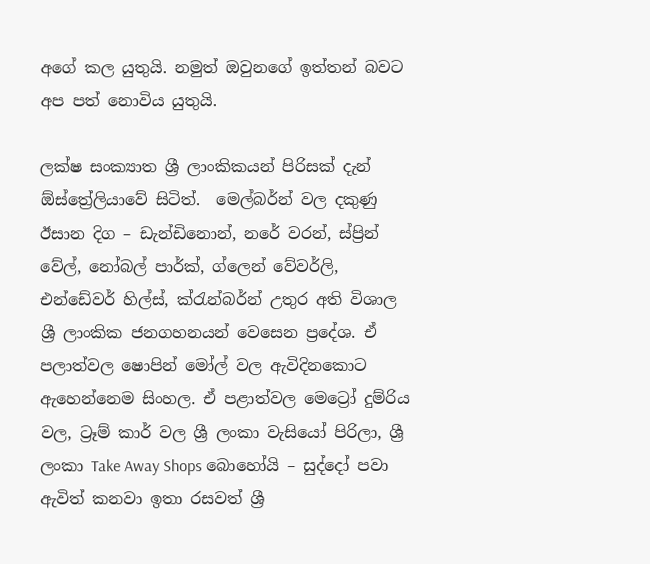අගේ කල යුතුයි. නමුත් ඔවුනගේ ඉත්තන් බවට අප පත් නොවිය යුතුයි.

ලක්ෂ සංක්‍යාත ශ්‍රී ලාංකිකයන් පිරිසක් දැන් ඕස්ත්‍රේලියාවේ සිටිත්.  මෙල්බර්න් වල දකුණු ඊසාන දිග – ඩැන්ඩිනොන්, නරේ වරන්, ස්ප්‍රින් වේල්, නෝබල් පාර්ක්, ග්ලෙන් වේවර්ලි, එන්ඩේවර් හිල්ස්, ක්රැන්බර්න් උතුර අති විශාල ශ්‍රී ලාංකික ජනගහනයන් වෙසෙන ප්‍රදේශ. ඒ පලාත්වල ෂොපින් මෝල් වල ඇවිදිනකොට ඇහෙන්නෙම සිංහල. ඒ පළාත්වල මෙට්‍රෝ දුම්රිය වල, ට්‍රෑම් කාර් වල ශ්‍රී ලංකා වැසියෝ පිරිලා, ශ්‍රී ලංකා Take Away Shops බොහෝයි – සුද්දෝ පවා ඇවිත් කනවා ඉතා රසවත් ශ්‍රී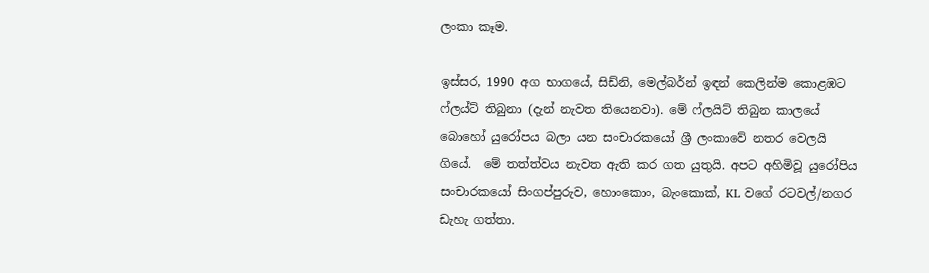ලංකා කෑම.

ඉස්සර, 1990 අග භාගයේ, සිඩ්නි, මෙල්බර්න් ඉඳන් කෙලින්ම කොළඹට ෆ්ලය්ට් තිබුනා (දැන් නැවත තියෙනවා). මේ ෆ්ලයිට් තිබුන කාලයේ බොහෝ යුරෝපය බලා යන සංචාරකයෝ ශ්‍රී ලංකාවේ නතර වෙලයි ගියේ.  මේ තත්ත්වය නැවත ඇති කර ගත යුතුයි. අපට අහිමිවූ යුරෝපිය සංචාරකයෝ සිංගප්පුරුව, හොංකොං, බැංකොක්, KL වගේ රටවල්/නගර  ඩැහැ ගත්තා.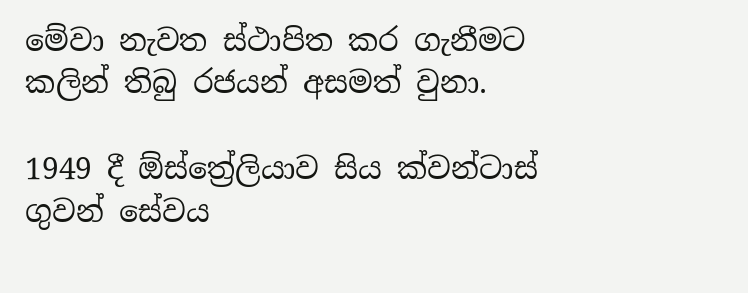මේවා නැවත ස්ථාපිත කර ගැනීමට කලින් තිබු රජයන් අසමත් වුනා.

1949 දී ඕස්ත්‍රේලියාව සිය ක්වන්ටාස් ගුවන් සේවය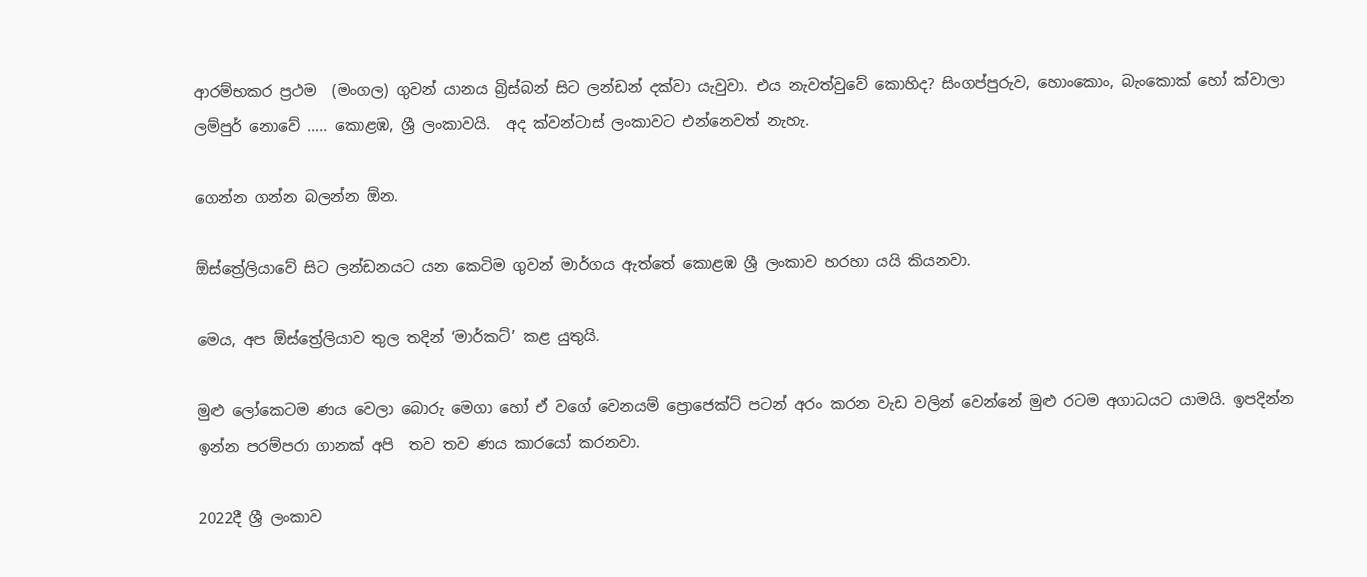ආරම්භකර ප්‍රථම  (මංගල) ගුවන් යානය බ්‍රිස්බන් සිට ලන්ඩන් දක්වා යැවුවා. එය නැවත්වුවේ කොහිද? සිංගප්පුරුව, හොංකොං, බැංකොක් හෝ ක්වාලා ලම්පුර් නොවේ ….. කොළඹ, ශ්‍රී ලංකාවයි.  අද ක්වන්ටාස් ලංකාවට එන්නෙවත් නැහැ.

ගෙන්න ගන්න බලන්න ඕන.

ඕස්ත්‍රේලියාවේ සිට ලන්ඩනයට යන කෙටිම ගුවන් මාර්ගය ඇත්තේ කොළඹ ශ්‍රී ලංකාව හරහා යයි කියනවා.

මෙය, අප ඕස්ත්‍රේලියාව තුල තදින් ‘මාර්කට්’ කළ යුතුයි.

මුළු ලෝකෙටම ණය වෙලා බොරු මෙගා හෝ ඒ වගේ වෙනයම් ප්‍රොජෙක්ට් පටන් අරං කරන වැඩ වලින් වෙන්නේ මුළු රටම අගාධයට යාමයි. ඉපදින්න ඉන්න පරම්පරා ගානක් අපි  තව තව ණය කාරයෝ කරනවා.

2022දී ශ්‍රී ලංකාව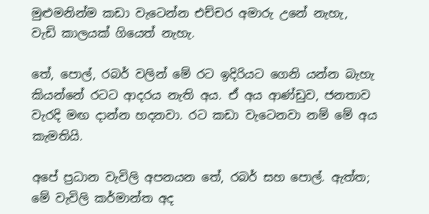මුළුමනින්ම කඩා වැටෙන්න එච්චර අමාරු උනේ නැහැ, වැඩි කාලයක් ගියෙත් නැහැ.

තේ, පොල්, රබර් වලින් මේ රට ඉදිරියට ගෙනි යන්න බැහැ  කියන්නේ රටට ආදරය නැති අය. ඒ අය ආණ්ඩුව, ජනතාව වැරදි මඟ දාන්න හදනවා. රට කඩා වැටෙනවා නම් මේ අය කැමතියි.

අපේ ප්‍රධාන වැවිලි අපනයන තේ, රබර් සහ පොල්. ඇත්ත; මේ වැවිලි කර්මාන්ත අද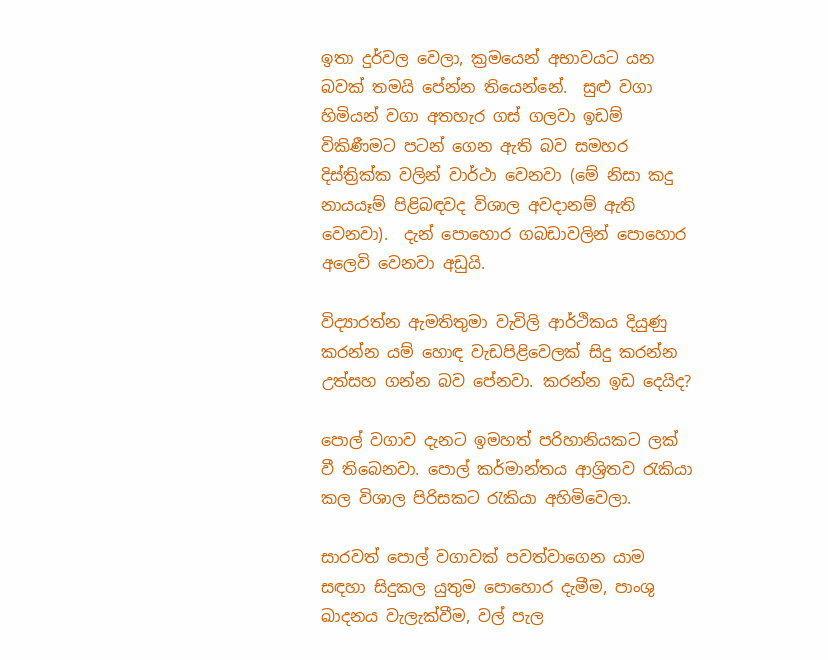ඉතා දුර්වල වෙලා, ක්‍රමයෙන් අභාවයට යන බවක් තමයි පේන්න තියෙන්නේ.  සුළු වගා හිමියන් වගා අතහැර ගස් ගලවා ඉඩම් විකිණීමට පටන් ගෙන ඇති බව සමහර දිස්ත්‍රික්ක වලින් වාර්ථා වෙනවා (මේ නිසා කදු නායයෑම් පිළිබඳවද විශාල අවදානම් ඇති වෙනවා).  දැන් පොහොර ගබඩාවලින් පොහොර අලෙවි වෙනවා අඩුයි.

විද්‍යාරත්න ඇමතිතුමා වැවිලි ආර්ථිකය දියුණු කරන්න යම් හොඳ වැඩපිළිවෙලක් සිදු කරන්න උත්සහ ගන්න බව පේනවා. කරන්න ඉඩ දෙයිද?

පොල් වගාව දැනට ඉමහත් පරිහානියකට ලක් වී තිබෙනවා. පොල් කර්මාන්තය ආශ්‍රිතව රැකියා කල විශාල පිරිසකට රැකියා අහිමිවෙලා.

සාරවත් පොල් වගාවක් පවත්වාගෙන යාම සඳහා සිදුකල යුතුම පොහොර දැමීම, පාංශු ඛාදනය වැලැක්වීම, වල් පැල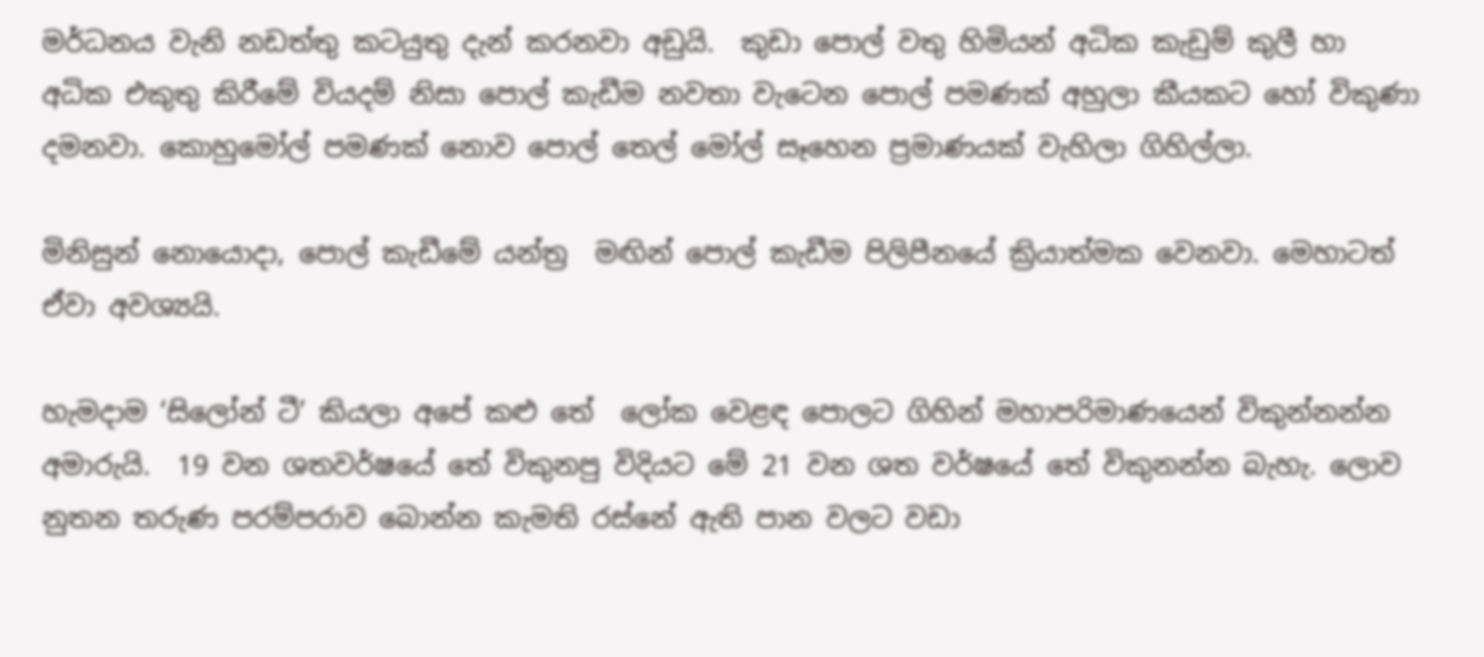මර්ධනය වැනි නඩත්තු කටයුතු දැන් කරනවා අඩුයි.  කුඩා පොල් වතු හිමියන් අධික කැඩුම් කුලී හා අධික එකුතු කිරීමේ වියදම් නිසා පොල් කැඩීම නවතා වැටෙන පොල් පමණක් අහුලා කීයකට හෝ විකුණා දමනවා. කොහුමෝල් පමණක් නොව පොල් තෙල් මෝල් සෑහෙන ප්‍රමාණයක් වැහිලා ගිහිල්ලා.

මිනිසුන් නොයොදා, පොල් කැඩීමේ යන්ත්‍ර  මඟින් පොල් කැඩීම පිලිපීනයේ ක්‍රියාත්මක වෙනවා. මෙහාටත් ඒවා අවශ්‍යයි.

හැමදාම ‘සිලෝන් ටී’ කියලා අපේ කළු තේ  ලෝක වෙළඳ පොලට ගිහින් මහාපරිමාණයෙන් විකුන්නන්න අමාරුයි.  19 වන ශතවර්ෂයේ තේ විකුනපු විදියට මේ 21 වන ශත වර්ෂයේ තේ විකුනන්න බැහැ. ලොව නුතන තරුණ පරම්පරාව බොන්න කැමති රස්නේ ඇති පාන වලට වඩා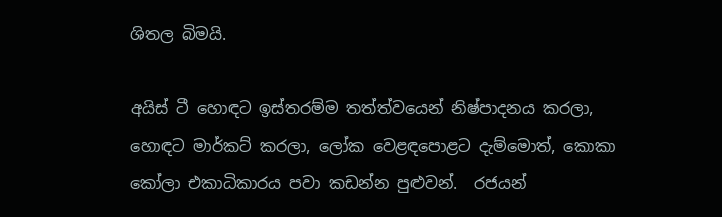ශිතල බිමයි.

අයිස් ටී හොඳට ඉස්තරම්ම තත්ත්වයෙන් නිෂ්පාදනය කරලා, හොඳට මාර්කට් කරලා, ලෝක වෙළඳපොළට දැම්මොත්, කොකා කෝලා එකාධිකාරය පවා කඩන්න පුළුවන්.  රජයන්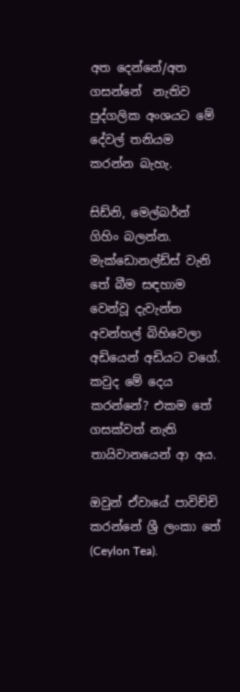අත දෙන්නේ/අත ගසන්නේ  නැතිව පුද්ගලික අංශයට මේ දේවල් තනියම කරන්න බැහැ.

සිඩ්නි, මෙල්බර්න් ගිහිං බලන්න. මැක්ඩොනල්ඩ්ස් වැනි තේ බීම සඳහාම වෙන්වූ දැවැන්ත අවන්හල් බිහිවෙලා අඩියෙන් අඩියට වගේ. කවුද මේ දෙය කරන්නේ? එකම තේ ගසක්වත් නැති තායිවානයෙන් ආ අය.

ඔවුන් ඒවායේ පාවිච්චි කරන්නේ ශ්‍රී ලංකා තේ (Ceylon Tea).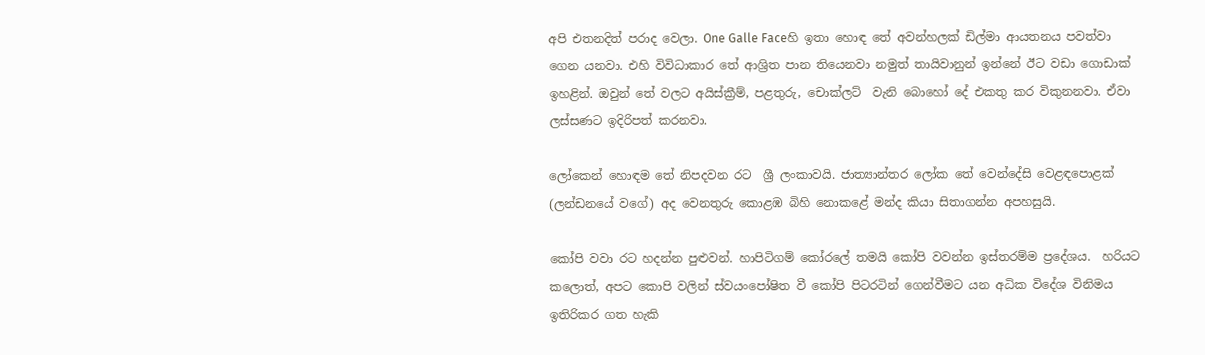අපි එතනදිත් පරාද වෙලා. One Galle Faceහි ඉතා හොඳ තේ අවන්හලක් ඩිල්මා ආයතනය පවත්වා ගෙන යනවා. එහි විවිධාකාර තේ ආශ්‍රිත පාන තියෙනවා නමුත් තායිවානුන් ඉන්නේ ඊට වඩා ගොඩාක් ඉහළින්. ඔවුන් තේ වලට අයිස්ක්‍රීම්, පළතුරු, චොක්ලට්  වැනි බොහෝ දේ එකතු කර විකුනනවා. ඒවා ලස්සණට ඉදිරිපත් කරනවා.

ලෝකෙන් හොඳම තේ නිපදවන රට  ශ්‍රී ලංකාවයි. ජාත්‍යාන්තර ලෝක තේ වෙන්දේසි වෙළඳපොළක් (ලන්ඩනයේ වගේ) අද වෙනතුරු කොළඹ බිහි නොකළේ මන්ද කියා සිතාගන්න අපහසුයි.

කෝපි වවා රට හදන්න පුළුවන්. හාපිටිගම් කෝරලේ තමයි කෝපි වවන්න ඉස්තරම්ම ප්‍රදේශය.  හරියට කලොත්, අපට කොපි වලින් ස්වයංපෝෂිත වී කෝපි පිටරටින් ගෙන්වීමට යන අධික විදේශ විනිමය ඉතිරිකර ගත හැකි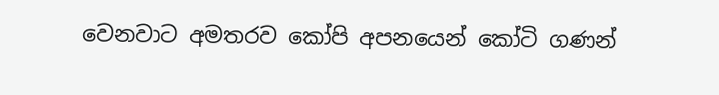වෙනවාට අමතරව කෝපි අපනයෙන් කෝටි ගණන්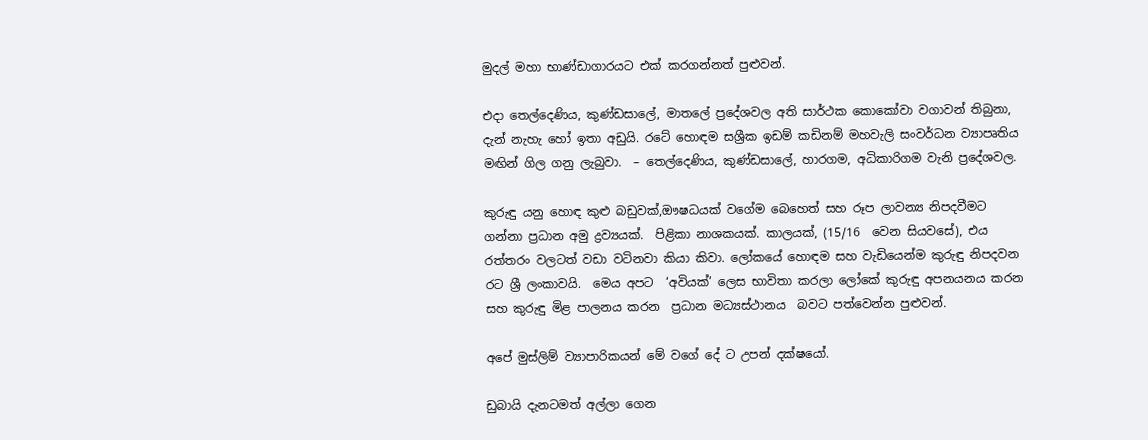මුදල් මහා භාණ්ඩාගාරයට එක් කරගන්නත් පුළුවන්.

එදා තෙල්දෙණිය, කුණ්ඩසාලේ, මාතලේ ප්‍රදේශවල අති සාර්ථක කොකෝවා වගාවන් තිබුනා, දැන් නැහැ හෝ ඉතා අඩුයි. රටේ හොඳම සශ්‍රීක ඉඩම් කඩිනම් මහවැලි සංවර්ධන ව්‍යාපෘතිය මඟින් ගිල ගනු ලැබුවා.  – තෙල්දෙණිය, කුණ්ඩසාලේ, හාරගම, අධිකාරිගම වැනි ප්‍රදේශවල.

කුරුඳු යනු හොඳ කුළු බඩුවක්,ඖෂධයක් වගේම බෙහෙත් සහ රූප ලාවන්‍ය නිපදවීමට ගන්නා ප්‍රධාන අමු ද්‍රව්‍යයක්.  පිළිකා නාශකයක්. කාලයක්, (15/16  වෙන සියවසේ), එය රත්තරං වලටත් වඩා වටිනවා කියා කිවා. ලෝකයේ හොඳම සහ වැඩියෙන්ම කුරුඳු නිපදවන රට ශ්‍රී ලංකාවයි.  මෙය අපට  ‘අවියක්’ ලෙස භාවිතා කරලා ලෝකේ කුරුඳු අපනයනය කරන සහ කුරුඳු මිළ පාලනය කරන  ප්‍රධාන මධ්‍යස්ථානය  බවට පත්වෙන්න පුළුවන්.

අපේ මුස්ලිම් ව්‍යාපාරිකයන් මේ වගේ දේ ට උපන් දක්ෂයෝ.

ඩුබායි දැනටමත් අල්ලා ගෙන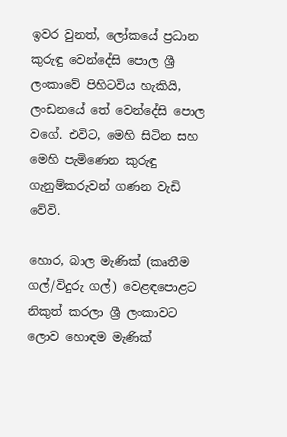ඉවර වුනත්, ලෝකයේ ප්‍රධාන කුරුඳු වෙන්දේසි පොල ශ්‍රී ලංකාවේ පිහිටවිය හැකියි, ලංඩනයේ තේ වෙන්දේසි පොල වගේ. එවිට, මෙහි සිටින සහ මෙහි පැමිණෙන කුරුඳු ගැනුම්කරුවන් ගණන වැඩි වේවි.

හොර, බාල මැණික් (කෘතීම ගල්/විදුරු ගල්) වෙළඳපොළට නිකුත් කරලා ශ්‍රී ලංකාවට ලොව හොඳම මැණික්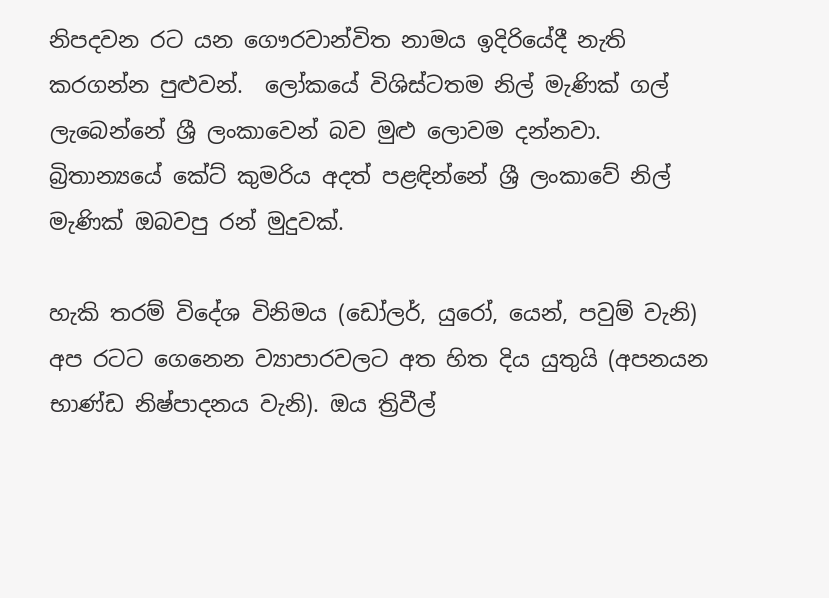නිපදවන රට යන ගෞරවාන්විත නාමය ඉදිරියේදී නැති කරගන්න පුළුවන්.  ලෝකයේ විශිස්ටතම නිල් මැණික් ගල් ලැබෙන්නේ ශ්‍රී ලංකාවෙන් බව මුළු ලොවම දන්නවා. බ්‍රිතාන්‍යයේ කේට් කුමරිය අදත් පළඳින්නේ ශ්‍රී ලංකාවේ නිල් මැණික් ඔබවපු රන් මුදුවක්.

හැකි තරම් විදේශ විනිමය (ඩෝලර්, යුරෝ, යෙන්, පවුම් වැනි)  අප රටට ගෙනෙන ව්‍යාපාරවලට අත හිත දිය යුතුයි (අපනයන භාණ්ඩ නිෂ්පාදනය වැනි). ඔය ත්‍රිවීල්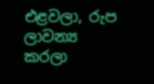එළවලා, රුප ලාවන්‍ය කරලා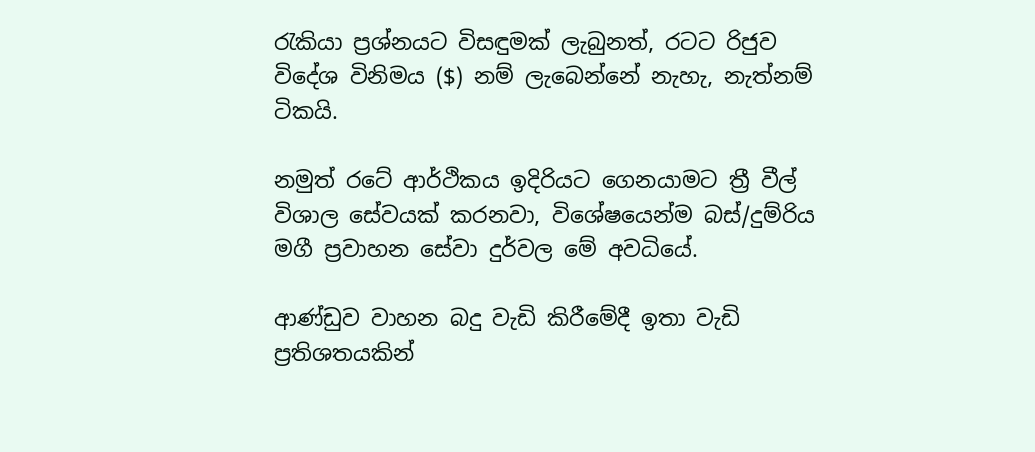රැකියා ප්‍රශ්නයට විසඳුමක් ලැබුනත්, රටට රිජුව විදේශ විනිමය ($) නම් ලැබෙන්නේ නැහැ, නැත්නම් ටිකයි.

නමුත් රටේ ආර්ථිකය ඉදිරියට ගෙනයාමට ත්‍රී වීල් විශාල සේවයක් කරනවා, විශේෂයෙන්ම බස්/දුම්රිය මගී ප්‍රවාහන සේවා දුර්වල මේ අවධියේ.

ආණ්ඩුව වාහන බදු වැඩි කිරීමේදී ඉතා වැඩි ප්‍රතිශතයකින්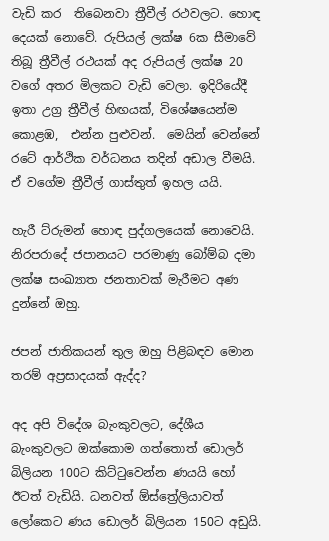වැඩි කර  තිබෙනවා ත්‍රීවීල් රථවලට. හොඳ දෙයක් නොවේ. රුපියල් ලක්ෂ 6ක සීමාවේ තිබූ ත්‍රීවීල් රථයක් අද රුපියල් ලක්ෂ 20 වගේ අතර මිලකට වැඩි වෙලා. ඉදිරියේදී ඉතා උග්‍ර ත්‍රීවීල් හිඟයක්, විශේෂයෙන්ම කොළඹ,  එන්න පුළුවන්.  මෙයින් වෙන්නේ රටේ ආර්ථික වර්ධනය තදින් අඩාල වීමයි. ඒ වගේම ත්‍රීවීල් ගාස්තුත් ඉහල යයි.

හැරී ට්රුමන් හොඳ පුද්ගලයෙක් නොවෙයි. නිරපරාදේ ජපානයට පරමාණු බෝම්බ දමා ලක්ෂ සංඛ්‍යාත ජනතාවක් මැරීමට අණ දුන්නේ ඔහු.

ජපන් ජාතිකයන් තුල ඔහු පිළිබඳව මොන තරම් අප්‍රසාදයක් ඇද්ද?

අද අපි විදේශ බැංකුවලට, දේශීය බැංකුවලට ඔක්කොම ගත්තොත් ඩොලර් බිලියන 100ට කිට්ටුවෙන්න ණයයි හෝ ඊටත් වැඩියි. ධනවත් ඕස්ත්‍රේලියාවත් ලෝකෙට ණය ඩොලර් බිලියන 150ට අඩුයි.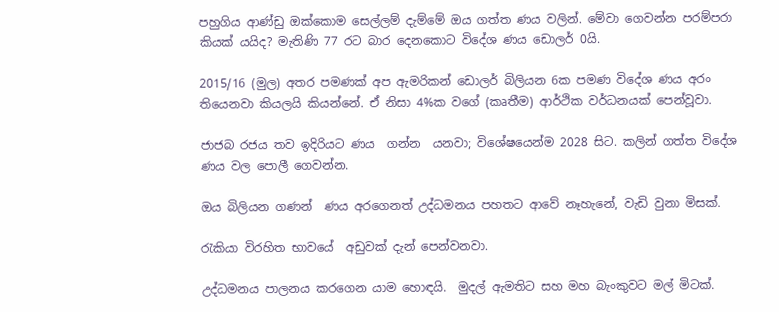පහුගිය ආණ්ඩු ඔක්කොම සෙල්ලම් දැම්මේ ඔය ගත්ත ණය වලින්. මේවා ගෙවන්න පරම්පරා කියක් යයිද? මැතිණි 77 රට බාර දෙනකොට විදේශ ණය ඩොලර් 0යි.

2015/16 (මුල) අතර පමණක් අප ඇමරිකන් ඩොලර් බිලියන 6ක පමණ විදේශ ණය අරං තියෙනවා කියලයි කියන්නේ. ඒ නිසා 4%ක වගේ (කෘතීම) ආර්ථික වර්ධනයක් පෙන්වූවා.

ජාජබ රජය තව ඉදිරියට ණය  ගන්න  යනවා; විශේෂයෙන්ම 2028 සිට. කලින් ගත්ත විදේශ ණය වල පොලී ගෙවන්න.

ඔය බිලියන ගණන්  ණය අරගෙනත් උද්ධමනය පහතට ආවේ නෑහැනේ, වැඩි වුනා මිසක්.

රැකියා විරහිත භාවයේ  අඩුවක් දැන් පෙන්වනවා.

උද්ධමනය පාලනය කරගෙන යාම හොඳයි.  මුදල් ඇමතිට සහ මහ බැංකුවට මල් මිටක්.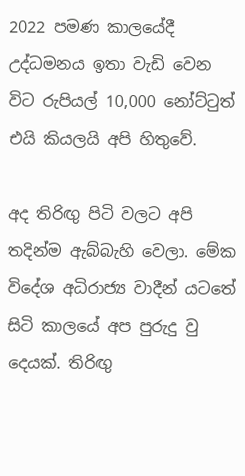2022 පමණ කාලයේදී උද්ධමනය ඉතා වැඩි වෙන විට රුපියල් 10,000 නෝට්ටුත් එයි කියලයි අපි හිතුවේ.

අද තිරිඟු පිටි වලට අපි තදින්ම ඇබ්බැහි වෙලා. මේක විදේශ අධිරාජ්‍ය වාදීන් යටතේ සිටි කාලයේ අප පුරුදු වු දෙයක්. තිරිඟු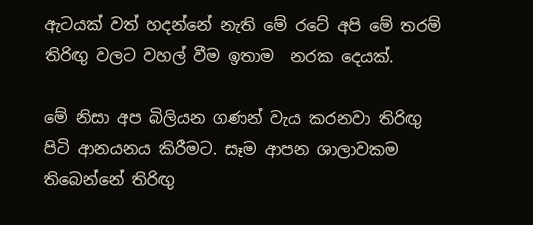ඇටයක් වත් හදන්නේ නැති මේ රටේ අපි මේ තරම් තිරිඟු වලට වහල් වීම ඉතාම  නරක දෙයක්.

මේ නිසා අප බිලියන ගණන් වැය කරනවා තිරිඟු පිටි ආනයනය කිරීමට. සෑම ආපන ශාලාවකම තිබෙන්නේ තිරිඟු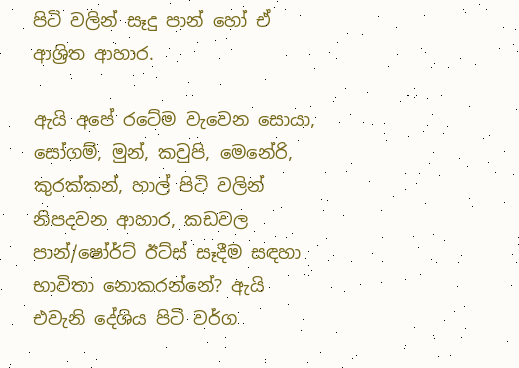පිටි වලින් සෑදු පාන් හෝ ඒ ආශ්‍රිත ආහාර.

ඇයි අපේ රටේම වැවෙන සොයා, සෝගම්, මුන්, කවුපි, මෙනේරි, කුරක්කන්, හාල් පිටි වලින් නිපදවන ආහාර, කඩවල පාන්/ෂෝර්ට් ඊට්ස් සෑදීම සඳහා භාවිතා නොකරන්නේ? ඇයි එවැනි දේශිය පිටි වර්ග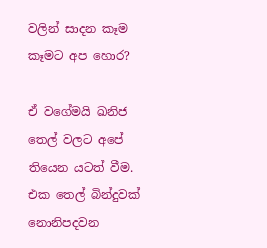වලින් සාදන කෑම කෑමට අප හොර?

ඒ වගේමයි ඛනිජ තෙල් වලට අපේ තියෙන යටත් වීම. එක තෙල් බින්දුවක් නොනිපදවන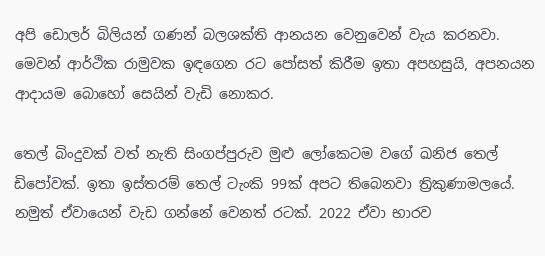අපි ඩොලර් බිලියන් ගණන් බලශක්ති ආනයන වෙනුවෙන් වැය කරනවා. මෙවන් ආර්ථික රාමුවක ඉඳගෙන රට පෝසත් කිරීම ඉතා අපහසුයි, අපනයන ආදායම බොහෝ සෙයින් වැඩි නොකර.

තෙල් බිංදුවක් වත් නැති සිංගප්පුරුව මුළු ලෝකෙටම වගේ ඛනිජ තෙල් ඩිපෝවක්. ඉතා ඉස්තරම් තෙල් ටැංකි 99ක් අපට තිබෙනවා ත්‍රිකුණාමලයේ. නමුත් ඒවායෙන් වැඩ ගන්නේ වෙනත් රටක්. 2022 ඒවා භාරව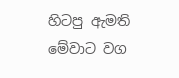හිටපු ඇමති මේවාට වග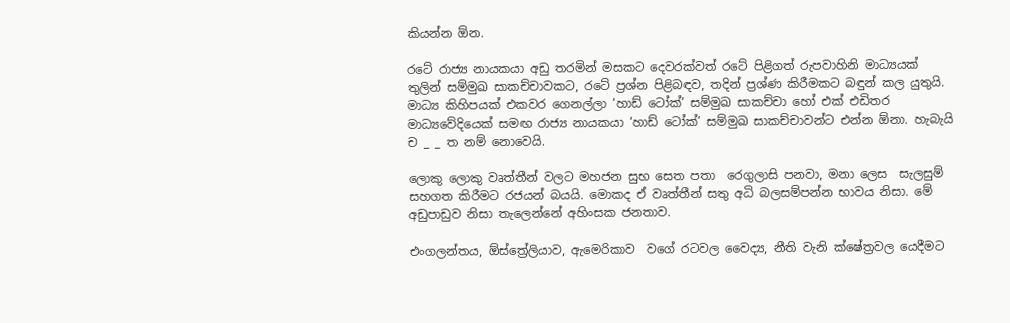කියන්න ඕන.

රටේ රාජ්‍ය නායකයා අඩු තරමින් මසකට දෙවරක්වත් රටේ පිළිගත් රුපවාහිනි මාධ්‍යයක් තුලින් සම්මුඛ සාකච්චාවකට, රටේ ප්‍රශ්න පිළිබඳව, තදින් ප්‍රශ්ණ කිරීමකට බඳුන් කල යුතුයි.  මාධ්‍ය කිහිපයක් එකවර ගෙනල්ලා ‘හාඩ් ටෝක්’ සම්මුඛ සාකච්චා හෝ එක් එඩිතර මාධ්‍යවේදියෙක් සමඟ රාජ්‍ය නායකයා ‘හාඩ් ටෝක්’ සම්මුඛ සාකච්චාවන්ට එන්න ඕනා. හැබැයි ච _ _ ත නම් නොවෙයි.

ලොකු ලොකු වෘත්තීන් වලට මහජන සුභ සෙත පතා  රෙගුලාසි පනවා, මනා ලෙස  සැලසුම් සහගත කිරීමට රජයන් බයයි. මොකද ඒ වෘත්තීන් සතු අධි බලසම්පන්න භාවය නිසා. මේ අඩුපාඩුව නිසා තැලෙන්නේ අහිංසක ජනතාව.

එංගලන්තය, ඕස්ත්‍රේලියාව, ඇමෙරිකාව  වගේ රටවල වෛද්‍ය, නීති වැනි ක්ෂේත්‍රවල යෙදීමට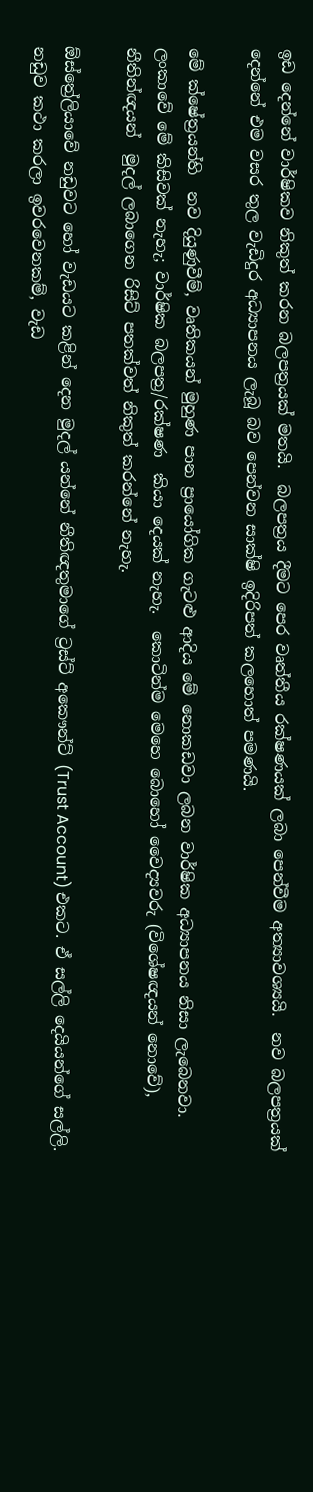ඉඩ දෙන්නේ වාර්ෂිකව නිකුත් කරන බලපත්‍රයක් මතයි.  බලපත්‍රය දීමට පෙර වෘත්තීය රක්ෂණයක් ලබා පෙන්වීම අත්‍යාවශ්‍යයි.  නව බලපත්‍රයක් දෙන්නේ එම වසර තුල වැඩිදුර අධ්‍යාපනය ලැබූ බව පෙන්වන සාක්ෂි ඉදිරිපත් කලහොත් පමණයි.

මේ ක්ෂේත්‍රයන්හි  නව දියුණුවීම්, වෘතිකයන් මුහුණ පාන ප්‍රායෝගික ගැටළු ආදිය මේ නොකඩවා ලබන වාර්ෂික අධ්‍යාපනය නිසා ලැබෙනවා.  ලංකාවේ මේ කිසිවක් නැහැ; වාර්ෂික බලපත්‍ර/රක්ෂණ  කියා දෙයක් නැහැ.  කොටින්ම මෙහෙ බොහෝ වෛද්‍යවරු (විශේෂඥයන් නොවේ), නීතින්ඥයන්  මුදල් ලබාගෙන රිසිට් පතක්වත් නිකුත් කරන්නේ නැහැ.

ඕස්ත්‍රේලියාවේ නඩුවට හෝ වැඩයට කළින් දෙන මුදල් යන්නේ නීතිඥතුමාගේ ට්‍රස්ට් අකෞන්ට් (Trust Account) එකට. ඒ සල්ලි දෙයියන්ගේ සල්ලි. නඩුව කථා කරලා ඉවරවෙනකම්, වැඩ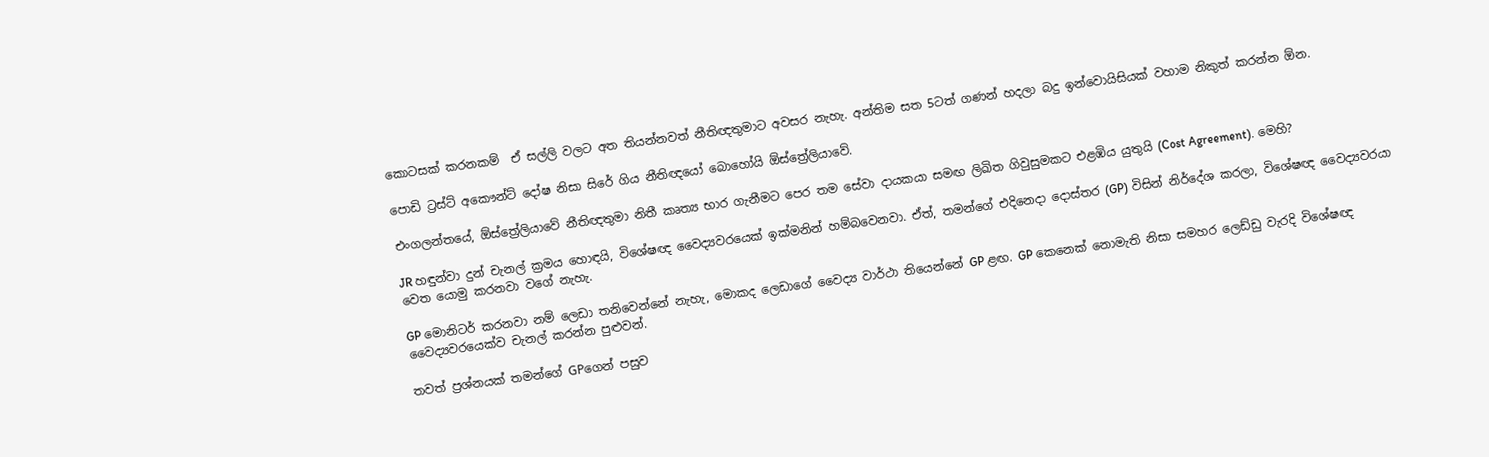කොටසක් කරනකම්  ඒ සල්ලි වලට අත තියන්නවත් නීතිඥතුමාට අවසර නැහැ. අන්තිම සත 5ටත් ගණන් හදලා බදු ඉන්වොයිසියක් වහාම නිකුත් කරන්න ඕන.

පොඩි ට්‍රස්ට් අකෞන්ට් දෝෂ නිසා සිරේ ගිය නීතිඥයෝ බොහෝයි ඕස්ත්‍රේලියාවේ.

එංගලන්තයේ, ඕස්ත්‍රේලියාවේ නීතිඥතුමා නිතී කෘත්‍ය භාර ගැනීමට පෙර තම සේවා දායකයා සමඟ ලිඛිත ගිවුසුමකට එළඹිය යුතුයි (Cost Agreement). මෙහි?

JR හඳුන්වා දුන් චැනල් ක්‍රමය හොඳයි, විශේෂඥ වෛද්‍යවරයෙක් ඉක්මනින් හම්බවෙනවා. ඒත්, තමන්ගේ එදිනෙදා දොස්තර (GP) විසින් නිර්දේශ කරලා, විශේෂඥ වෛද්‍යවරයා වෙත යොමු කරනවා වගේ නැහැ.

GP මොනිටර් කරනවා නම් ලෙඩා තනිවෙන්නේ නැහැ, මොකද ලෙඩාගේ වෛද්‍ය වාර්ථා තියෙන්නේ GP ළඟ. GP කෙනෙක් නොමැති නිසා සමහර ලෙඩ්ඩු වැරදි විශේෂඥ වෛද්‍යවරයෙක්ව චැනල් කරන්න පුළුවන්.

තවත් ප්‍රශ්නයක් තමන්ගේ GPගෙන් පසුව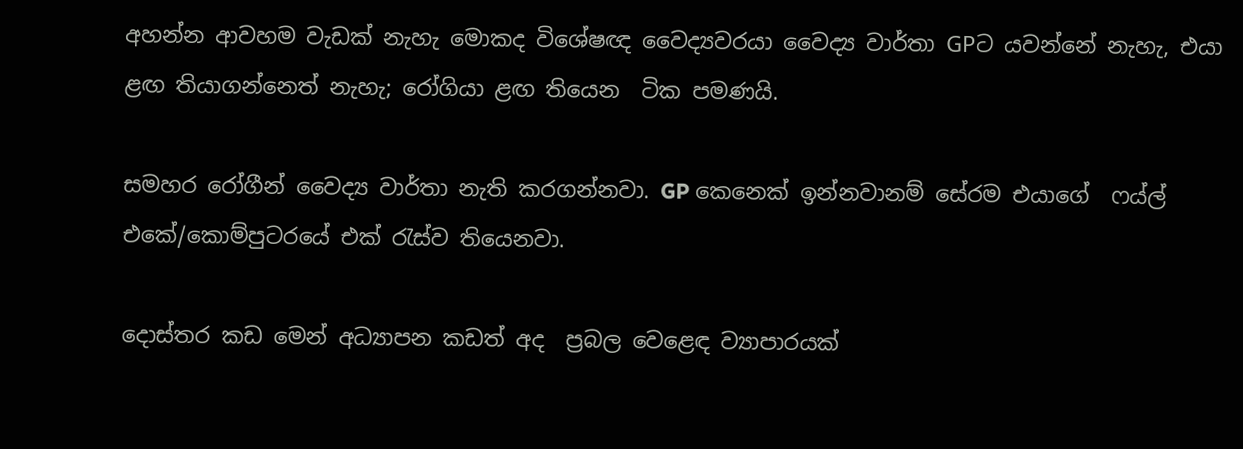අහන්න ආවහම වැඩක් නැහැ මොකද විශේෂඥ වෛද්‍යවරයා වෛද්‍ය වාර්තා GPට යවන්නේ නැහැ, එයා ළඟ තියාගන්නෙත් නැහැ; රෝගියා ළඟ තියෙන  ටික පමණයි.

සමහර රෝගීන් වෛද්‍ය වාර්තා නැති කරගන්නවා. GP කෙනෙක් ඉන්නවානම් සේරම එයාගේ  ෆය්ල් එකේ/කොම්පුටරයේ එක් රැස්ව තියෙනවා.

දොස්‌තර කඩ මෙන් අධ්‍යාපන කඩත් අද  ප්‍රබල වෙළෙඳ ව්‍යාපාරයක්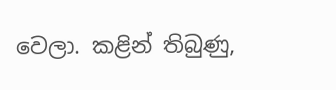වෙලා. කළින් තිබුණු,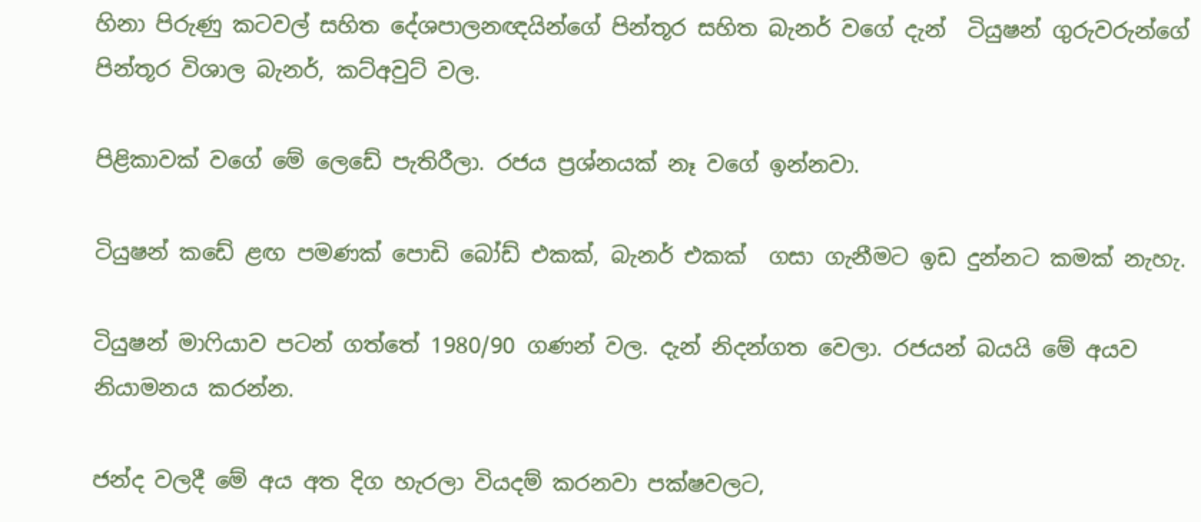හිනා පිරුණු කටවල් සහිත දේශපාලනඥයින්ගේ පින්තූර සහිත බැනර් වගේ දැන්  ටියුෂන් ගුරුවරුන්ගේ පින්තූර විශාල බැනර්, කට්අවුට් වල.

පිළිකාවක් වගේ මේ ලෙඩේ පැතිරීලා. රජය ප්‍රශ්නයක් නෑ වගේ ඉන්නවා.

ටියුෂන් කඩේ ළඟ පමණක් පොඩි බෝඩ් එකක්, බැනර් එකක්  ගසා ගැනීමට ඉඩ දුන්නට කමක් නැහැ.

ටියුෂන් මාෆියාව පටන් ගත්තේ 1980/90 ගණන් වල. දැන් නිදන්ගත වෙලා. රජයන් බයයි මේ අයව නියාමනය කරන්න.

ජන්ද වලදී මේ අය අත දිග හැරලා වියදම් කරනවා පක්ෂවලට,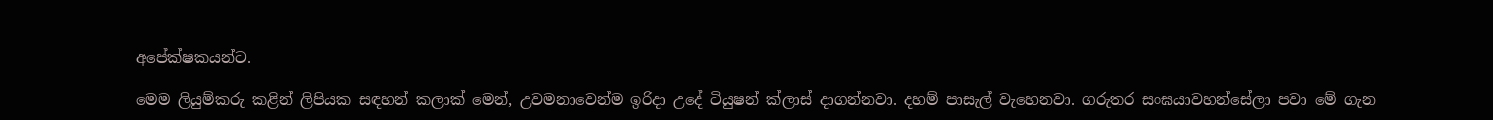අපේක්ෂකයන්ට.

මෙම ලියුම්කරු කළින් ලිපියක සඳහන් කලාක් මෙන්, උවමනාවෙන්ම ඉරිදා උදේ ටියුෂන් ක්ලාස් දාගන්නවා. දහම් පාසැල් වැහෙනවා. ගරුතර සංඝයාවහන්සේලා පවා මේ ගැන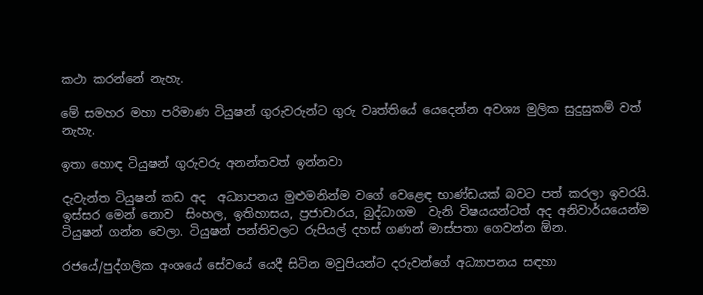කථා කරන්නේ නැහැ.

මේ සමහර මහා පරිමාණ ටියුෂන් ගුරුවරුන්ට ගුරු වෘත්තියේ යෙදෙන්න අවශ්‍ය මුලික සුදුසුකම් වත් නැහැ.

ඉතා හොඳ ටියුෂන් ගුරුවරු අනන්තවත් ඉන්නවා

දැවැන්ත ටියුෂන් කඩ අද  අධ්‍යාපනය මුළුමනින්ම වගේ වෙළෙඳ භාණ්‌ඩයක්‌ බවට පත් කරලා ඉවරයි. ඉස්සර මෙන් නොව  සිංහල, ඉතිහාසය, ප්‍රජාචාරය, බුද්ධාගම  වැනි විෂයයන්ටත් අද අනිවාර්යයෙන්ම ටියුෂන් ගන්න වෙලා. ටියුෂන් පන්තිවලට රුපියල් දහස්‌ ගණන් මාස්‌පතා ගෙවන්න ඕන.

රජයේ/පුද්ගලික අංශයේ සේවයේ යෙදී සිටින මවුපියන්ට දරුවන්ගේ අධ්‍යාපනය සඳහා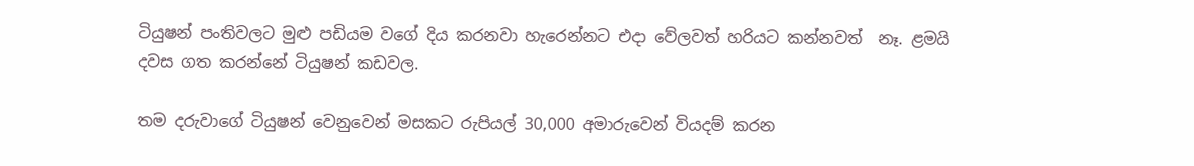ටියුෂන් පංතිවලට මුළු පඩියම වගේ දිය කරනවා හැරෙන්නට එදා වේලවත් හරියට කන්නවත්  නෑ. ළමයි දවස ගත කරන්නේ ටියුෂන් කඩවල.

තම දරුවාගේ ටියුෂන් වෙනුවෙන් මසකට රුපියල් 30,000 අමාරුවෙන් වියදම් කරන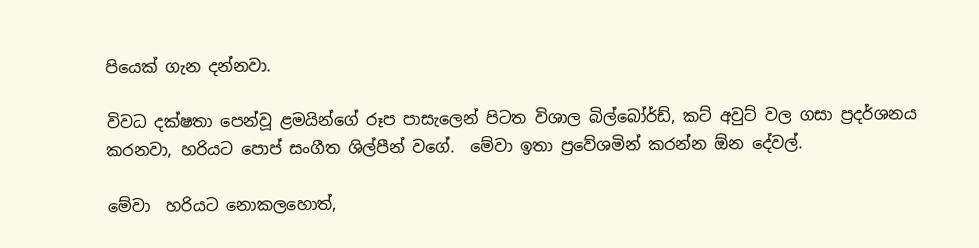පියෙක් ගැන දන්නවා.

විවධ දක්ෂතා පෙන්වූ ළමයින්ගේ රූප පාසැලෙන් පිටත විශාල බිල්බෝර්ඩ්, කට් අවුට් වල ගසා ප්‍රදර්ශනය කරනවා, හරියට පොප් සංගීත ශිල්පීන් වගේ.  මේවා ඉතා ප්‍රවේශමින් කරන්න ඕන දේවල්.

මේවා  හරියට නොකලහොත්,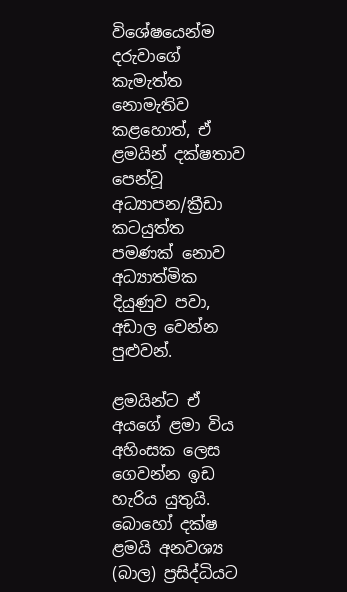විශේෂයෙන්ම දරුවාගේ කැමැත්ත නොමැතිව කළහොත්, ඒ ළමයින් දක්ෂතාව පෙන්වූ අධ්‍යාපන/ක්‍රීඩා කටයුත්ත පමණක් නොව අධ්‍යාත්මික දියුණුව පවා, අඩාල වෙන්න පුළුවන්.

ළමයින්ට ඒ අයගේ ළමා විය අහිංසක ලෙස ගෙවන්න ඉඩ හැරිය යුතුයි. බොහෝ දක්ෂ ළමයි අනවශ්‍ය (බාල) ප්‍රසිද්ධියට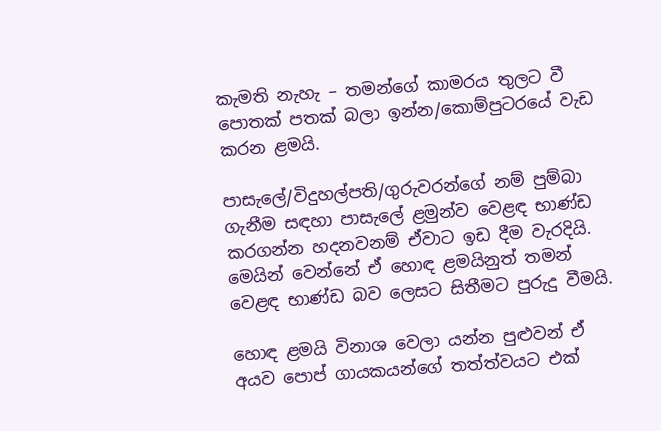කැමති නැහැ – තමන්ගේ කාමරය තුලට වී පොතක් පතක් බලා ඉන්න/කොම්පුටරයේ වැඩ කරන ළමයි.

පාසැලේ/විදුහල්පති/ගුරුවරන්ගේ නම් පුම්බා ගැනීම සඳහා පාසැලේ ළමුන්ව වෙළඳ භාණ්ඩ කරගන්න හදනවනම් ඒවාට ඉඩ දීම වැරදියි. මෙයින් වෙන්නේ ඒ හොඳ ළමයිනුත් තමන් වෙළඳ භාණ්ඩ බව ලෙසට සිතීමට පුරුදු වීමයි.

හොඳ ළමයි විනාශ වෙලා යන්න පුළුවන් ඒ අයව පොප් ගායකයන්ගේ තත්ත්වයට එක්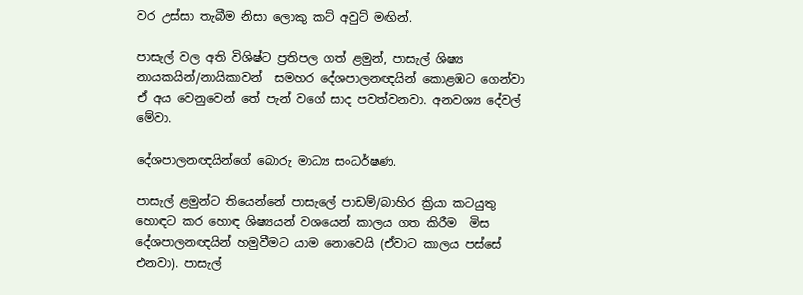වර උස්සා තැබීම නිසා ලොකු කට් අවුට් මඟින්.

පාසැල් වල අති විශිෂ්ට ප්‍රතිපල ගත් ළමුන්, පාසැල් ශිෂ්‍ය නායකයින්/නායිකාවන්  සමහර දේශපාලනඥයින් කොළඹට ගෙන්වා ඒ අය වෙනුවෙන් තේ පැන් වගේ සාද පවත්වනවා. අනවශ්‍ය දේවල් මේවා.

දේශපාලනඥයින්ගේ බොරු මාධ්‍ය සංධර්ෂණ.

පාසැල් ළමුන්ට තියෙන්නේ පාසැලේ පාඩම්/බාහිර ක්‍රියා කටයුතු හොඳට කර හොඳ ශිෂ්‍යයන් වශයෙන් කාලය ගත කිරීම  මිස දේශපාලනඥයින් හමුවීමට යාම නොවෙයි (ඒවාට කාලය පස්සේ එනවා). පාසැල්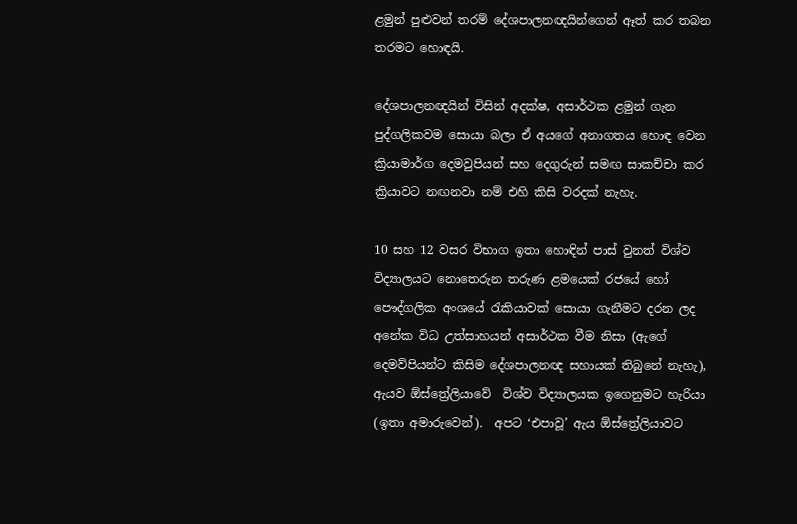ළමුන් පුළුවන් තරම් දේශපාලනඥයින්ගෙන් ඈත් කර තබන තරමට හොඳයි.

දේශපාලනඥයින් විසින් අදක්ෂ, අසාර්ථක ළමුන් ගැන පුද්ගලිකවම සොයා බලා ඒ අයගේ අනාගතය හොඳ වෙන ක්‍රියාමාර්ග දෙමවුපියන් සහ දෙගුරුන් සමඟ සාකච්චා කර ක්‍රියාවට නඟනවා නම් එහි කිසි වරදක් නැහැ.

10 සහ 12 වසර විභාග ඉතා හොඳින් පාස් වුනත් විශ්ව විද්‍යාලයට නොතෙරුන තරුණ ළමයෙක් රජයේ හෝ පෞද්ගලික අංශයේ රැකියාවක් සොයා ගැනීමට දරන ලද අනේක විධ උත්සාහයන් අසාර්ථක වීම නිසා (ඇගේ දෙමව්පියන්ට කිසිම දේශපාලනඥ සහායක් තිබුනේ නැහැ), ඇයව ඕස්ත්‍රේලියාවේ  විශ්ව විද්‍යාලයක ඉගෙනුමට හැරියා (ඉතා අමාරුවෙන්).  අපට ‘එපාවූ’ ඇය ඕස්ත්‍රේලියාවට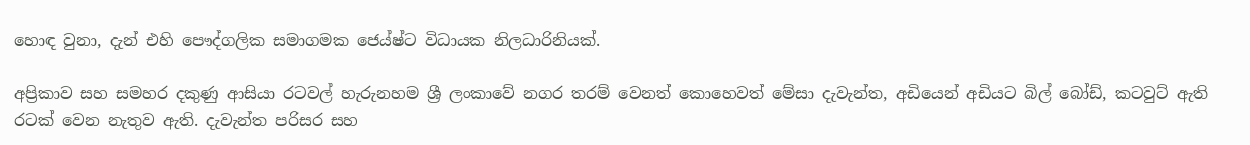හොඳ වුනා, දැන් එහි පෞද්ගලික සමාගමක ජෙය්ෂ්ට විධායක නිලධාරිනියක්.

අප්‍රිකාව සහ සමහර දකුණු ආසියා රටවල් හැරුනහම ශ්‍රී ලංකාවේ නගර තරම් වෙනත් කොහෙවත් මේසා දැවැන්ත, අඩියෙන් අඩියට බිල් බෝඩ්, කටවුට් ඇති රටක් වෙන නැතුව ඇති. දැවැන්ත පරිසර සහ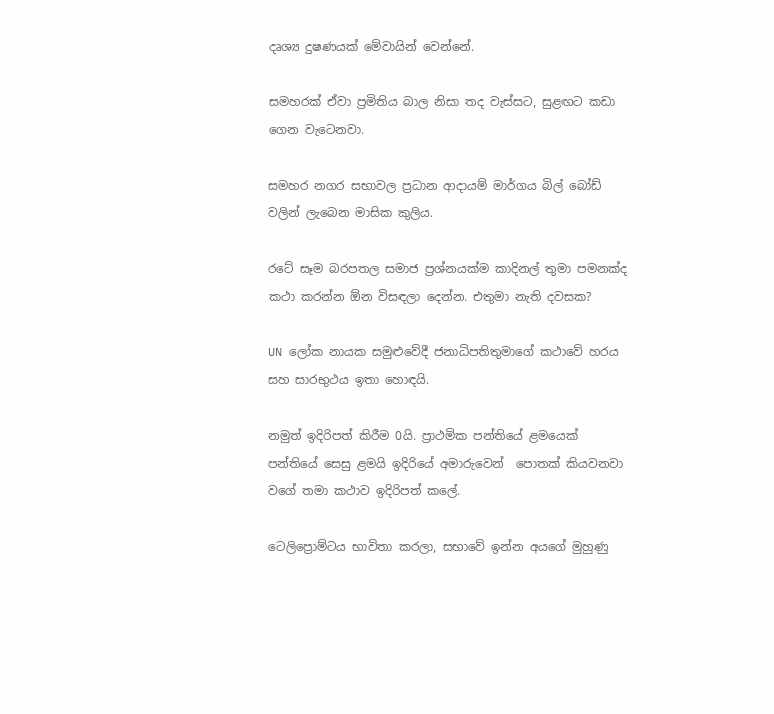දෘශ්‍ය දුෂණයක් මේවායින් වෙන්නේ.

සමහරක් ඒවා ප්‍රමිතිය බාල නිසා තද වැස්සට, සුළඟට කඩා ගෙන වැටෙනවා.

සමහර නගර සභාවල ප්‍රධාන ආදායම් මාර්ගය බිල් බෝඩ් වලින් ලැබෙන මාසික කුලිය.

රටේ සෑම බරපතල සමාජ ප්‍රශ්නයක්ම කාදිනල් තුමා පමනක්ද කථා කරන්න ඕන විසඳලා දෙන්න. එතුමා නැති දවසක?

UN ලෝක නායක සමුළුවේදී ජනාධිපතිතුමාගේ කථාවේ හරය සහ සාරභුථය ඉතා හොඳයි.

නමුත් ඉදිරිපත් කිරීම 0යි. ප්‍රාථමික පන්තියේ ළමයෙක් පන්තියේ සෙසු ළමයි ඉදිරියේ අමාරුවෙන්  පොතක් කියවනවා වගේ තමා කථාව ඉදිරිපත් කලේ.

ටෙලිප්‍රොම්ටය භාවිතා කරලා, සභාවේ ඉන්න අයගේ මුහුණු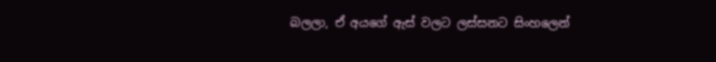බලලා, ඒ අයගේ ඇස් වලට ලස්සනට සිංහලෙන්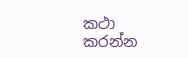කථා කරන්න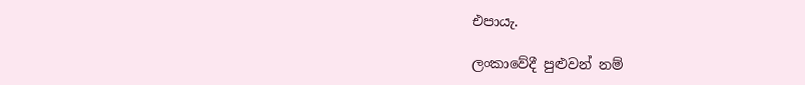එපායැ.

ලංකාවේදී පුළුවන් නම්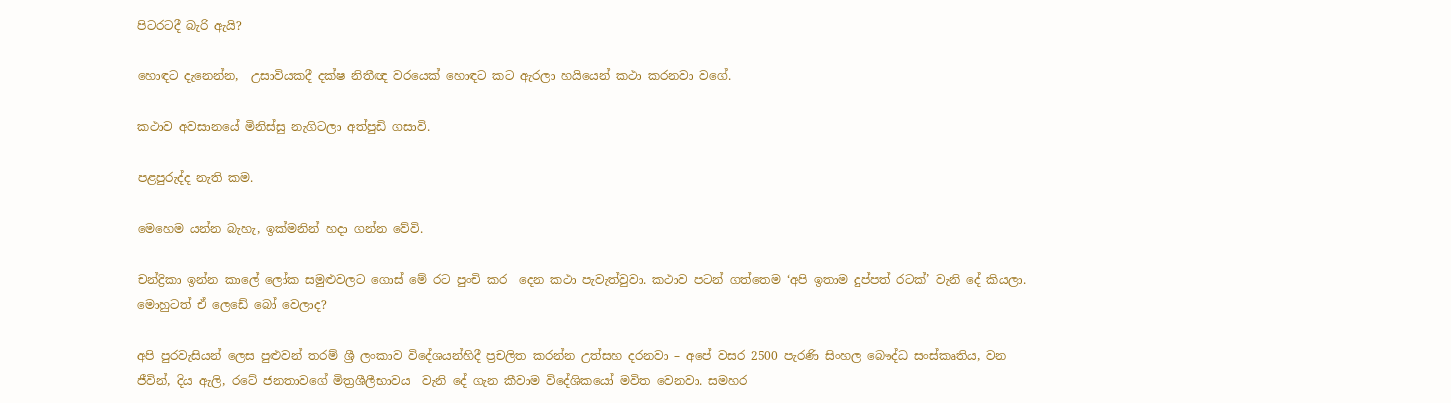පිටරටදී බැරි ඇයි?

හොඳට දැනෙන්න,  උසාවියකදී දක්ෂ නිතීඥ වරයෙක් හොඳට කට ඇරලා හයියෙන් කථා කරනවා වගේ.

කථාව අවසානයේ මිනිස්සු නැගිටලා අත්පුඩි ගසාවි.

පළපුරුද්ද නැති කම.

මෙහෙම යන්න බැහැ, ඉක්මනින් හදා ගන්න වේවි.

චන්ද්‍රිකා ඉන්න කාලේ ලෝක සමුළුවලට ගොස් මේ රට පුංචි කර  දෙන කථා පැවැත්වුවා. කථාව පටන් ගත්තෙම ‘අපි ඉතාම දුප්පත් රටක්’ වැනි දේ කියලා. මොහුටත් ඒ ලෙඩේ බෝ වෙලාද?

අපි පුරවැසියන් ලෙස පුළුවන් තරම් ශ්‍රී ලංකාව විදේශයන්හිදී ප්‍රචලිත කරන්න උත්සහ දරනවා – අපේ වසර 2500 පැරණි සිංහල බෞද්ධ සංස්කෘතිය, වන ජීවින්, දිය ඇලි, රටේ ජනතාවගේ මිත්‍රශීලීභාවය  වැනි දේ ගැන කීවාම විදේශිකයෝ මවිත වෙනවා. සමහර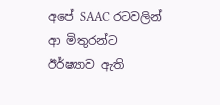අපේ SAAC රටවලින් ආ මිතුරන්ට ඊර්ෂ්‍යාව ඇති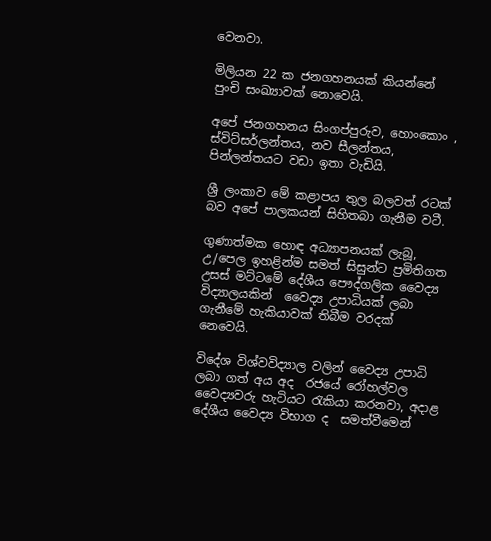වෙනවා.

මිලියන 22 ක ජනගහනයක් කියන්නේ පුංචි සංඛ්‍යාවක් නොවෙයි.

අපේ ජනගහනය සිංගප්පුරුව, හොංකොං , ස්විට්සර්ලන්තය, නව සීලන්තය, පින්ලන්තයට වඩා ඉතා වැඩියි.

ශ්‍රී ලංකාව මේ කළාපය තුල බලවත් රටක් බව අපේ පාලකයන් සිහිතබා ගැනීම වටී.

ගුණාත්මක හොඳ අධ්‍යාපනයක් ලැබූ, උ/පෙල ඉහළින්ම සමත් සිසුන්ට ප්‍රමිතිගත උසස් මට්ටමේ දේශීය පෞද්ගලික වෛද්‍ය විද්‍යාලයකින්  වෛද්‍ය උපාධියක් ලබා ගැනීමේ හැකියාවක් තිබීම වරදක් නෙවෙයි.

විදේශ විශ්වවිද්‍යාල වලින් වෛද්‍ය උපාධි ලබා ගත් අය අද  රජයේ රෝහල්වල වෛද්‍යවරු හැටියට රැකියා කරනවා, අදාළ දේශීය වෛද්‍ය විභාග ද  සමත්වීමෙන්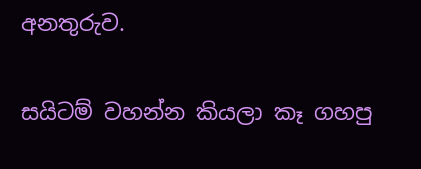අනතුරුව.

සයිටම් වහන්න කියලා කෑ ගහපු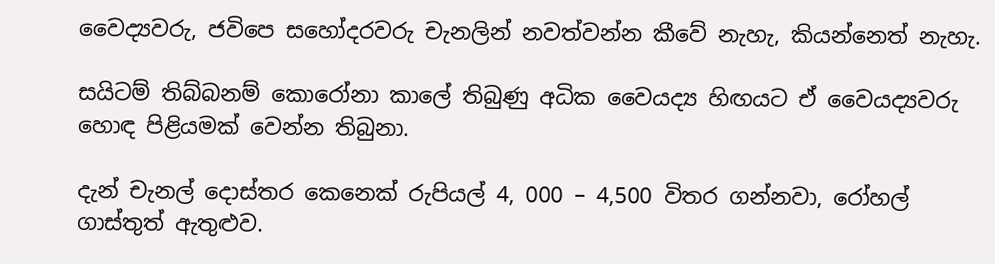වෛද්‍යවරු, ජවිපෙ සහෝදරවරු චැනලින් නවත්වන්න කීවේ නැහැ, කියන්නෙත් නැහැ.

සයිටම් තිබ්බනම් කොරෝනා කාලේ තිබුණු අධික වෛයද්‍ය හිඟයට ඒ වෛයද්‍යවරු හොඳ පිළියමක් වෙන්න තිබුනා.

දැන් චැනල් දොස්තර කෙනෙක් රුපියල් 4, 000 – 4,500 විතර ගන්නවා, රෝහල් ගාස්තුත් ඇතුළුව.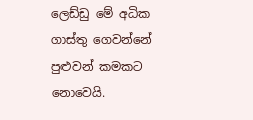ලෙඩ්ඩු මේ අධික ගාස්තු ගෙවන්නේ පුළුවන් කමකට නොවෙයි.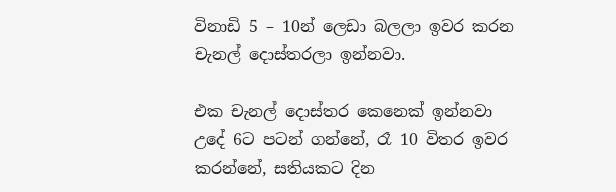විනාඩි 5 – 10න් ලෙඩා බලලා ඉවර කරන චැනල් දොස්තරලා ඉන්නවා.

එක චැනල් දොස්තර කෙනෙක් ඉන්නවා උදේ 6ට පටන් ගන්නේ, රෑ 10 විතර ඉවර කරන්නේ, සතියකට දින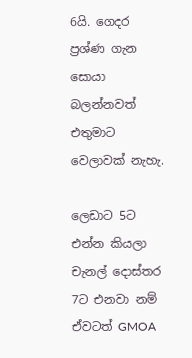6යි. ගෙදර ප්‍රශ්ණ ගැන සොයා බලන්නවත් එතුමාට වෙලාවක් නැහැ.

ලෙඩාට 5ට එන්න කියලා චැනල් දොස්තර 7ට එනවා නම් ඒවටත් GMOA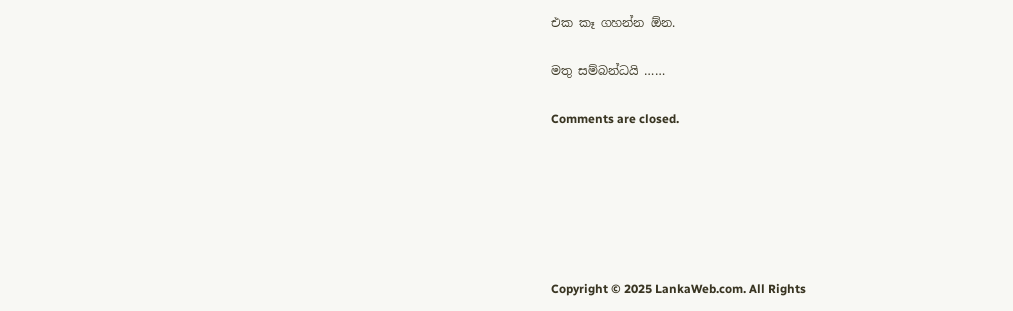එක කෑ ගහන්න ඕන.

මතු සම්බන්ධයි ……

Comments are closed.






Copyright © 2025 LankaWeb.com. All Rights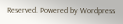Reserved. Powered by Wordpress